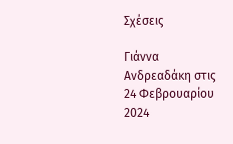Σχέσεις

Γιάννα Ανδρεαδάκη στις 24 Φεβρουαρίου 2024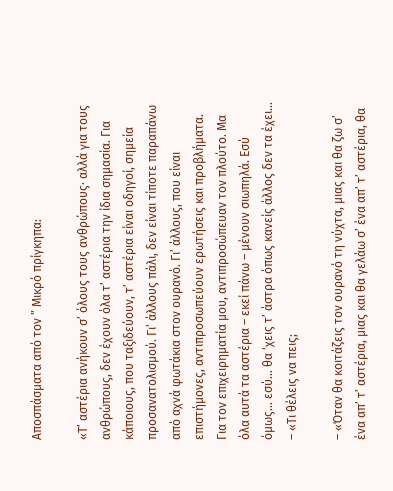Αποσπάσματα από τον ” Μικρό πρίγκηπα:

«Τ’ αστέρια ανήκουν σ’ όλους τους ανθρώπους· αλλά για τους ανθρώπους, δεν έχουν όλα τ’ αστέρια την ίδια σημασία. Για κάποιους, που ταξιδεύουν, τ’ αστέρια είναι οδηγοί, σημεία προσανατολισμού. Γι’ άλλους πάλι, δεν είναι τίποτε παραπάνω από αχνά φωτάκια στον ουρανό. Γι’ άλλους, που είναι επιστήμονες, αντιπροσωπεύουν ερωτήσεις και προβλήματα. Για τον επιχειρηματία μου, αντιπροσώπευαν τον πλούτο. Μα όλα αυτά τα αστέρια – εκεί πάνω – μένουν σιωπηλά. Εσύ όμως… εσύ… θα ‘χεις τ’ άστρα όπως κανείς άλλος δεν τα έχει… – «Τι θέλεις να πεις;

– «Όταν θα κοιτάζεις τον ουρανό τη νύχτα, μιας και θα ζω σ’ ένα απ’ τ’ αστέρια, μιας και θα γελάω σ’ ένα απ’ τ’ αστέρια, θα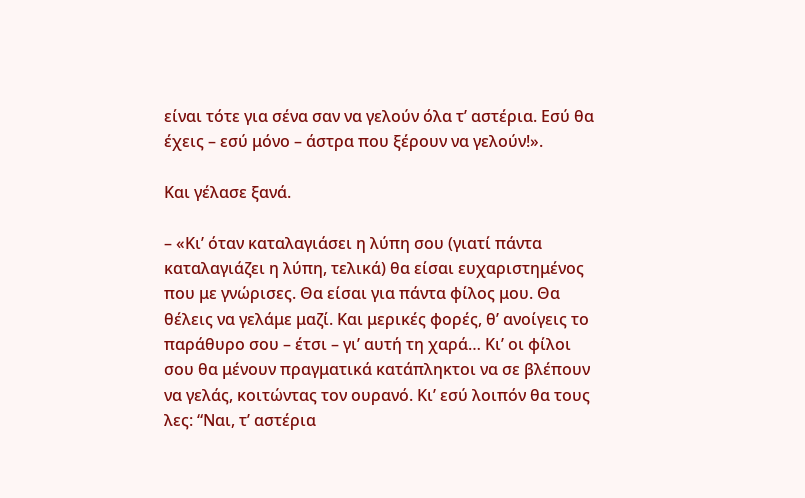είναι τότε για σένα σαν να γελούν όλα τ’ αστέρια. Εσύ θα έχεις – εσύ μόνο – άστρα που ξέρουν να γελούν!».

Και γέλασε ξανά.

– «Κι’ όταν καταλαγιάσει η λύπη σου (γιατί πάντα καταλαγιάζει η λύπη, τελικά) θα είσαι ευχαριστημένος που με γνώρισες. Θα είσαι για πάντα φίλος μου. Θα θέλεις να γελάμε μαζί. Και μερικές φορές, θ’ ανοίγεις το παράθυρο σου – έτσι – γι’ αυτή τη χαρά… Κι’ οι φίλοι σου θα μένουν πραγματικά κατάπληκτοι να σε βλέπουν να γελάς, κοιτώντας τον ουρανό. Κι’ εσύ λοιπόν θα τους λες: “Ναι, τ’ αστέρια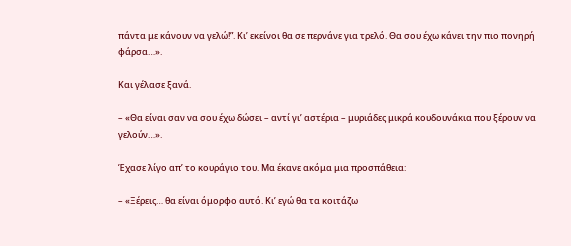πάντα με κάνουν να γελώ!”. Κι’ εκείνοι θα σε περνάνε για τρελό. Θα σου έχω κάνει την πιο πονηρή φάρσα…».

Και γέλασε ξανά.

– «Θα είναι σαν να σου έχω δώσει – αντί γι’ αστέρια – μυριάδες μικρά κουδουνάκια που ξέρουν να γελούν…».

Έχασε λίγο απ’ το κουράγιο του. Μα έκανε ακόμα μια προσπάθεια:

– «Ξέρεις… θα είναι όμορφο αυτό. Κι’ εγώ θα τα κοιτάζω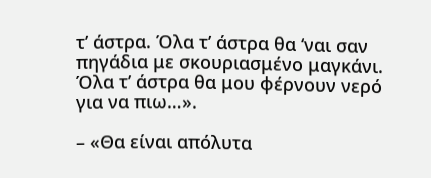τ’ άστρα. Όλα τ’ άστρα θα ‘ναι σαν πηγάδια με σκουριασμένο μαγκάνι. Όλα τ’ άστρα θα μου φέρνουν νερό για να πιω…».

– «Θα είναι απόλυτα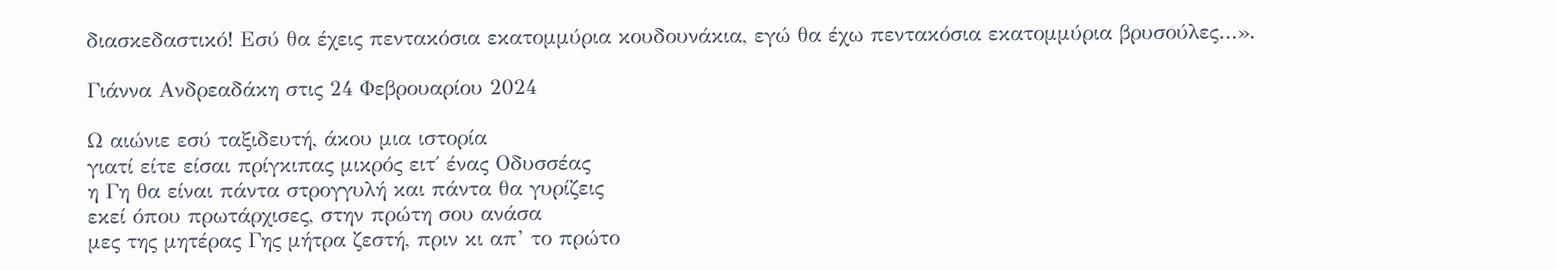διασκεδαστικό! Εσύ θα έχεις πεντακόσια εκατομμύρια κουδουνάκια, εγώ θα έχω πεντακόσια εκατομμύρια βρυσούλες…».

Γιάννα Ανδρεαδάκη στις 24 Φεβρουαρίου 2024

Ω αιώνιε εσύ ταξιδευτή, άκου μια ιστορία
γιατί είτε είσαι πρίγκιπας μικρός ειτ΄ ένας Οδυσσέας
η Γη θα είναι πάντα στρογγυλή και πάντα θα γυρίζεις
εκεί όπου πρωτάρχισες, στην πρώτη σου ανάσα
μες της μητέρας Γης μήτρα ζεστή, πριν κι απ’ το πρώτο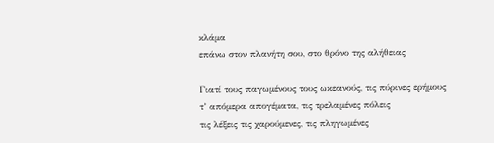κλάμα
επάνω στον πλανήτη σου, στο θρόνο της αλήθειας

Γιατί τους παγωμένους τους ωκεανούς, τις πύρινες ερήμους
τ’ απόμερα απογέματα, τις τρελαμένες πόλεις
τις λέξεις τις χαρούμενες, τις πληγωμένες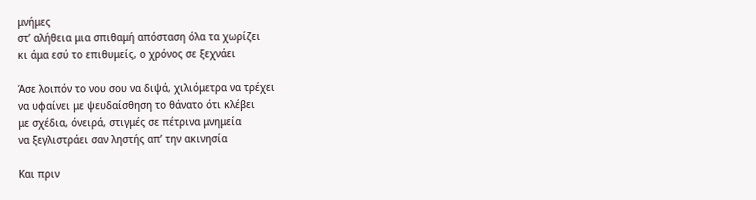μνήμες
στ’ αλήθεια μια σπιθαμή απόσταση όλα τα χωρίζει
κι άμα εσύ το επιθυμείς, ο χρόνος σε ξεχνάει

Άσε λοιπόν το νου σου να διψά, χιλιόμετρα να τρέχει
να υφαίνει με ψευδαίσθηση το θάνατο ότι κλέβει
με σχέδια, όνειρά, στιγμές σε πέτρινα μνημεία
να ξεγλιστράει σαν ληστής απ’ την ακινησία

Και πριν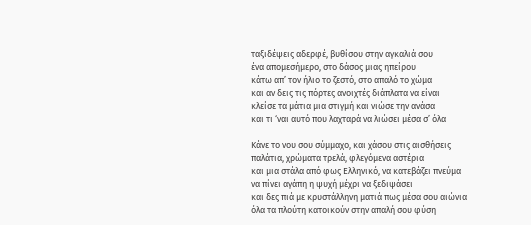ταξιδέψεις αδερφέ, βυθίσου στην αγκαλιά σου
ένα απομεσήμερο, στο δάσος μιας ηπείρου
κάτω απ’ τον ήλιο το ζεστό, στο απαλό το χώμα
και αν δεις τις πόρτες ανοιχτές διάπλατα να είναι
κλείσε τα μάτια μια στιγμή και νιώσε την ανάσα
και τι ‘ναι αυτό που λαχταρά να λιώσει μέσα σ’ όλα

Κάνε το νου σου σύμμαχο, και χάσου στις αισθήσεις
παλάτια, χρώματα τρελά, φλεγόμενα αστέρια
και μια στάλα από φως Ελληνικό, να κατεβάζει πνεύμα
να πίνει αγάπη η ψυχή μέχρι να ξεδιψάσει
και δες πιά με κρυστάλληνη ματιά πως μέσα σου αιώνια
όλα τα πλούτη κατοικούν στην απαλή σου φύση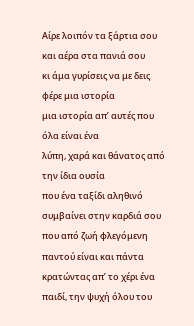Αίρε λοιπόν τα ξάρτια σου και αέρα στα πανιά σου
κι άμα γυρίσεις να με δεις φέρε μια ιστορία
μια ιστορία απ’ αυτές που όλα είναι ένα
λύπη, χαρά και θάνατος από την ίδια ουσία
που ένα ταξίδι αληθινό συμβαίνει στην καρδιά σου
που από ζωή φλεγόμενη παντού είναι και πάντα
κρατώντας απ’ το χέρι ένα παιδί, την ψυχή όλου του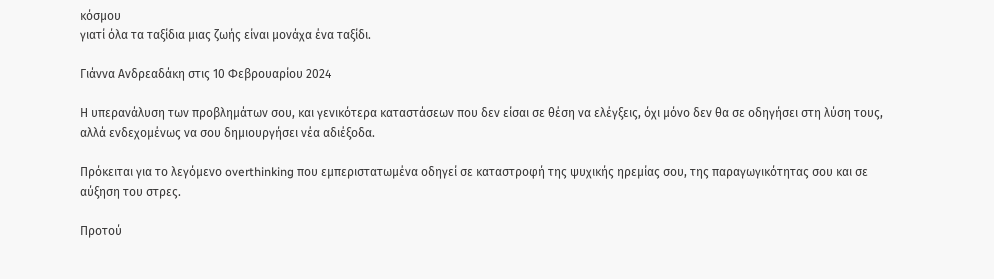κόσμου
γιατί όλα τα ταξίδια μιας ζωής είναι μονάχα ένα ταξίδι.

Γιάννα Ανδρεαδάκη στις 10 Φεβρουαρίου 2024

Η υπερανάλυση των προβλημάτων σου, και γενικότερα καταστάσεων που δεν είσαι σε θέση να ελέγξεις, όχι μόνο δεν θα σε οδηγήσει στη λύση τους, αλλά ενδεχομένως να σου δημιουργήσει νέα αδιέξοδα.

Πρόκειται για το λεγόμενο overthinking που εμπεριστατωμένα οδηγεί σε καταστροφή της ψυχικής ηρεμίας σου, της παραγωγικότητας σου και σε αύξηση του στρες.

Προτού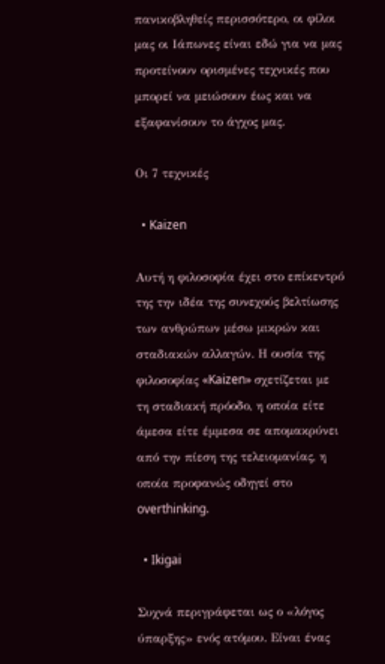πανικοβληθείς περισσότερο, οι φίλοι μας οι Ιάπωνες είναι εδώ για να μας προτείνουν ορισμένες τεχνικές που μπορεί να μειώσουν έως και να εξαφανίσουν το άγχος μας.

Οι 7 τεχνικές

  • Kaizen

Αυτή η φιλοσοφία έχει στο επίκεντρό της την ιδέα της συνεχούς βελτίωσης των ανθρώπων μέσω μικρών και σταδιακών αλλαγών. Η ουσία της φιλοσοφίας «Kaizen» σχετίζεται με τη σταδιακή πρόοδο, η οποία είτε άμεσα είτε έμμεσα σε απομακρύνει από την πίεση της τελειομανίας, η οποία προφανώς οδηγεί στο overthinking.

  • Ikigai

Συχνά περιγράφεται ως ο «λόγος ύπαρξης» ενός ατόμου. Είναι ένας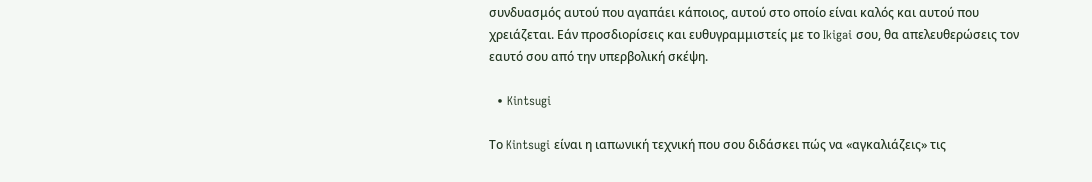συνδυασμός αυτού που αγαπάει κάποιος, αυτού στο οποίο είναι καλός και αυτού που χρειάζεται. Εάν προσδιορίσεις και ευθυγραμμιστείς με το Ikigai σου, θα απελευθερώσεις τον εαυτό σου από την υπερβολική σκέψη.

  • Kintsugi

Το Kintsugi είναι η ιαπωνική τεχνική που σου διδάσκει πώς να «αγκαλιάζεις» τις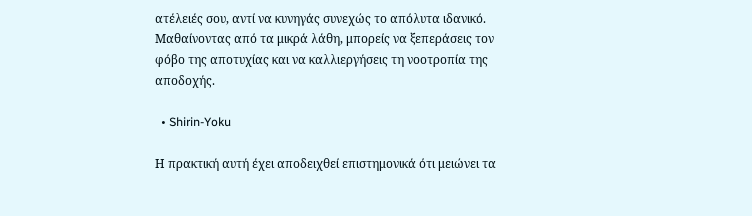ατέλειές σου, αντί να κυνηγάς συνεχώς το απόλυτα ιδανικό. Μαθαίνοντας από τα μικρά λάθη, μπορείς να ξεπεράσεις τον φόβο της αποτυχίας και να καλλιεργήσεις τη νοοτροπία της αποδοχής.

  • Shirin-Yoku

Η πρακτική αυτή έχει αποδειχθεί επιστημονικά ότι μειώνει τα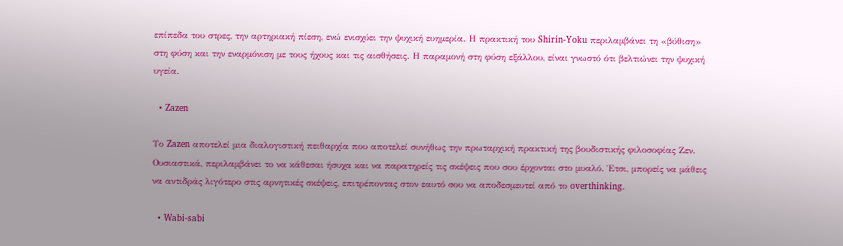επίπεδα του στρες, την αρτηριακή πίεση, ενώ ενισχύει την ψυχική ευημερία. Η πρακτική του Shirin-Yoku περιλαμβάνει τη «βύθιση» στη φύση και την εναρμόνιση με τους ήχους και τις αισθήσεις. Η παραμονή στη φύση εξάλλου, είναι γνωστό ότι βελτιώνει την ψυχική υγεία.

  • Zazen

Το Zazen αποτελεί μια διαλογιστική πειθαρχία που αποτελεί συνήθως την πρωταρχική πρακτική της βουδιστικής φιλοσοφίας Ζεν. Ουσιαστικά, περιλαμβάνει το να κάθεσαι ήσυχα και να παρατηρείς τις σκέψεις που σου έρχονται στο μυαλό. Έτσι, μπορείς να μάθεις να αντιδράς λιγότερο στις αρνητικές σκέψεις, επιτρέποντας στον εαυτό σου να αποδεσμευτεί από το overthinking.

  • Wabi-sabi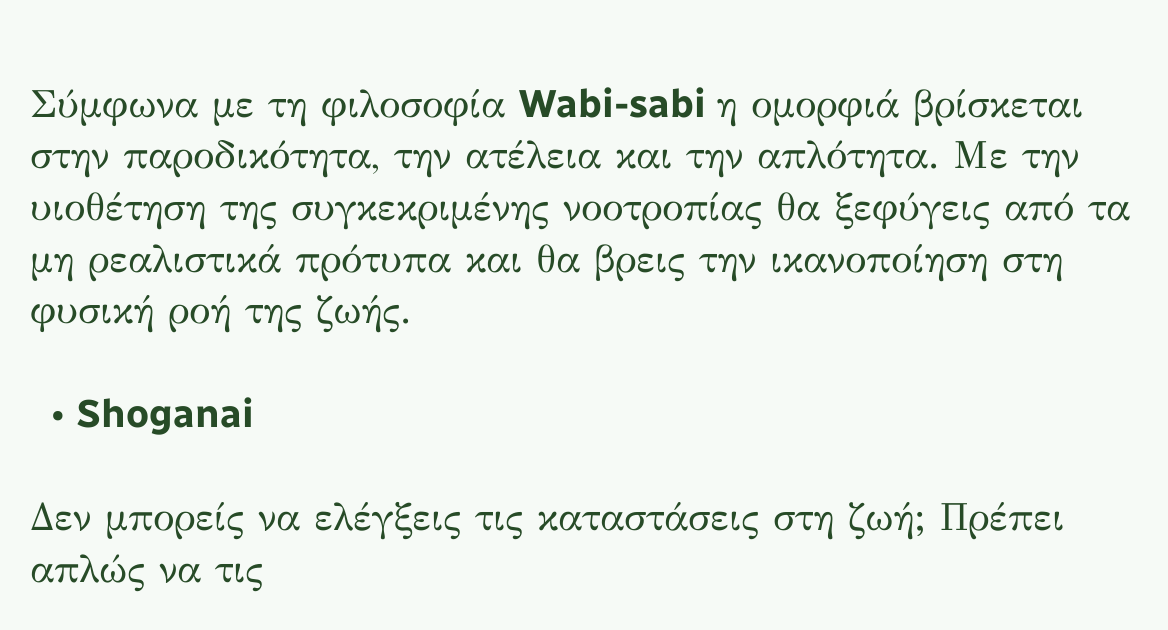Σύμφωνα με τη φιλοσοφία Wabi-sabi η ομορφιά βρίσκεται στην παροδικότητα, την ατέλεια και την απλότητα. Με την υιοθέτηση της συγκεκριμένης νοοτροπίας θα ξεφύγεις από τα μη ρεαλιστικά πρότυπα και θα βρεις την ικανοποίηση στη φυσική ροή της ζωής.

  • Shoganai

Δεν μπορείς να ελέγξεις τις καταστάσεις στη ζωή; Πρέπει απλώς να τις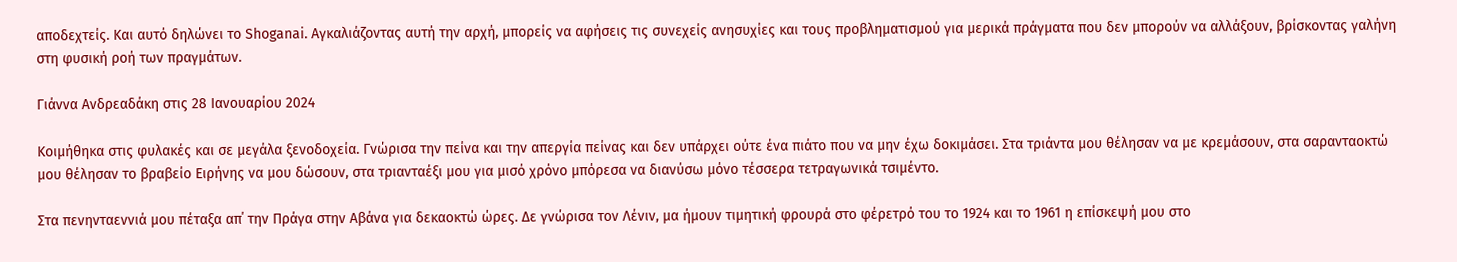αποδεχτείς. Και αυτό δηλώνει το Shoganai. Αγκαλιάζοντας αυτή την αρχή, μπορείς να αφήσεις τις συνεχείς ανησυχίες και τους προβληματισμού για μερικά πράγματα που δεν μπορούν να αλλάξουν, βρίσκοντας γαλήνη στη φυσική ροή των πραγμάτων.

Γιάννα Ανδρεαδάκη στις 28 Ιανουαρίου 2024

Κοιμήθηκα στις φυλακές και σε μεγάλα ξενοδοχεία. Γνώρισα την πείνα και την απεργία πείνας και δεν υπάρχει ούτε ένα πιάτο που να μην έχω δοκιμάσει. Στα τριάντα μου θέλησαν να με κρεμάσουν, στα σαρανταοκτώ μου θέλησαν το βραβείο Ειρήνης να μου δώσουν, στα τριανταέξι μου για μισό χρόνο μπόρεσα να διανύσω μόνο τέσσερα τετραγωνικά τσιμέντο.

Στα πενηνταεννιά μου πέταξα απ΄ την Πράγα στην Αβάνα για δεκαοκτώ ώρες. Δε γνώρισα τον Λένιν, μα ήμουν τιμητική φρουρά στο φέρετρό του το 1924 και το 1961 η επίσκεψή μου στο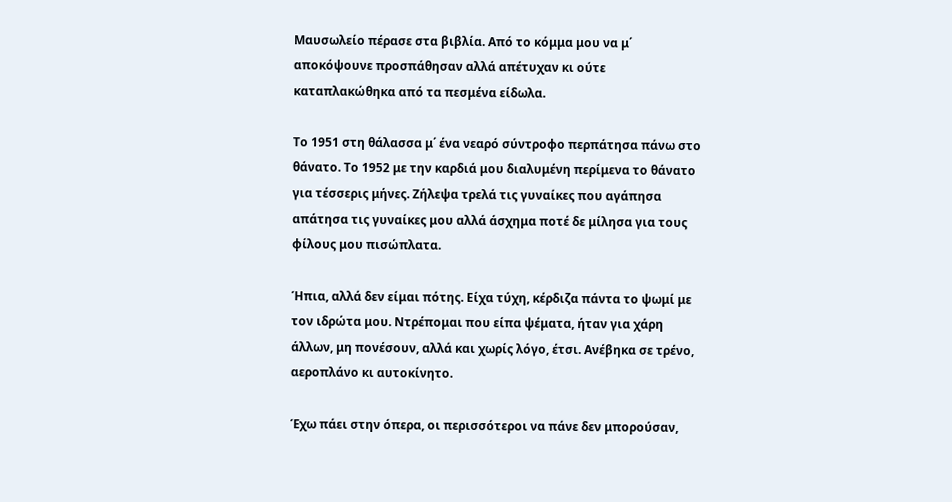Μαυσωλείο πέρασε στα βιβλία. Από το κόμμα μου να μ΄ αποκόψουνε προσπάθησαν αλλά απέτυχαν κι ούτε καταπλακώθηκα από τα πεσμένα είδωλα.

Το 1951 στη θάλασσα μ΄ ένα νεαρό σύντροφο περπάτησα πάνω στο θάνατο. Το 1952 με την καρδιά μου διαλυμένη περίμενα το θάνατο για τέσσερις μήνες. Ζήλεψα τρελά τις γυναίκες που αγάπησα απάτησα τις γυναίκες μου αλλά άσχημα ποτέ δε μίλησα για τους φίλους μου πισώπλατα.

Ήπια, αλλά δεν είμαι πότης. Είχα τύχη, κέρδιζα πάντα το ψωμί με τον ιδρώτα μου. Ντρέπομαι που είπα ψέματα, ήταν για χάρη άλλων, μη πονέσουν, αλλά και χωρίς λόγο, έτσι. Ανέβηκα σε τρένο, αεροπλάνο κι αυτοκίνητο.

Έχω πάει στην όπερα, οι περισσότεροι να πάνε δεν μπορούσαν,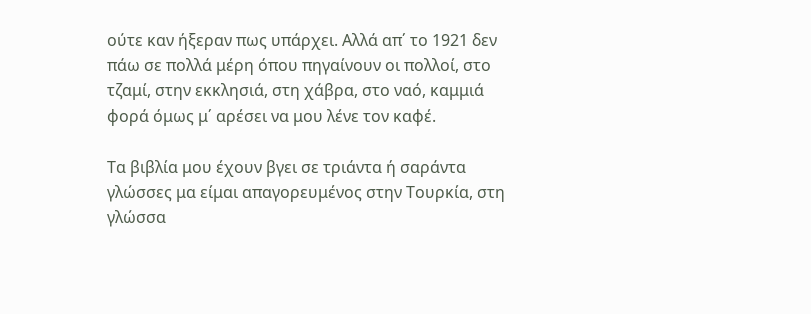ούτε καν ήξεραν πως υπάρχει. Αλλά απ΄ το 1921 δεν πάω σε πολλά μέρη όπου πηγαίνουν οι πολλοί, στο τζαμί, στην εκκλησιά, στη χάβρα, στο ναό, καμμιά φορά όμως μ΄ αρέσει να μου λένε τον καφέ.

Τα βιβλία μου έχουν βγει σε τριάντα ή σαράντα γλώσσες μα είμαι απαγορευμένος στην Τουρκία, στη γλώσσα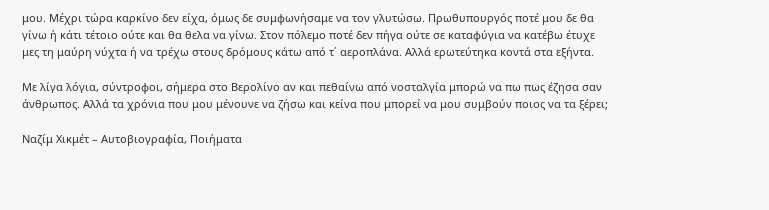μου. Μέχρι τώρα καρκίνο δεν είχα, όμως δε συμφωνήσαμε να τον γλυτώσω. Πρωθυπουργός ποτέ μου δε θα γίνω ή κάτι τέτοιο ούτε και θα θελα να γίνω. Στον πόλεμο ποτέ δεν πήγα ούτε σε καταφύγια να κατέβω έτυχε μες τη μαύρη νύχτα ή να τρέχω στους δρόμους κάτω από τ΄ αεροπλάνα. Αλλά ερωτεύτηκα κοντά στα εξήντα.

Με λίγα λόγια, σύντροφοι, σήμερα στο Βερολίνο αν και πεθαίνω από νοσταλγία μπορώ να πω πως έζησα σαν άνθρωπος. Αλλά τα χρόνια που μου μένουνε να ζήσω και κείνα που μπορεί να μου συμβούν ποιος να τα ξέρει;

Ναζίμ Χικμέτ – Αυτοβιογραφία, Ποιήματα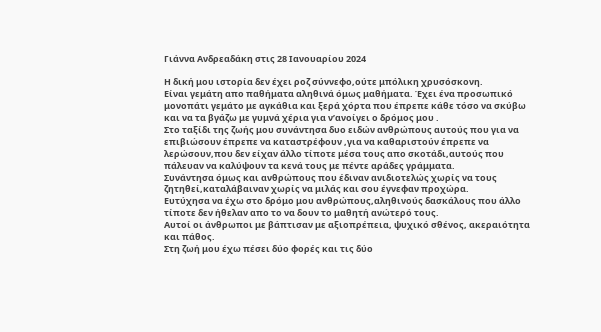Γιάννα Ανδρεαδάκη στις 28 Ιανουαρίου 2024

Η δική μου ιστορία δεν έχει ροζ σύννεφο,ούτε μπόλικη χρυσόσκονη.
Είναι γεμάτη απο παθήματα αληθινά όμως μαθήματα. Έχει ένα προσωπικό μονοπάτι γεμάτο με αγκάθια και ξερά χόρτα που έπρεπε κάθε τόσο να σκύβω και να τα βγάζω με γυμνά χέρια για ν’ανοίγει ο δρόμος μου .
Στο ταξίδι της ζωής μου συνάντησα δυο ειδών ανθρώπους αυτούς που για να επιβιώσουν έπρεπε να καταστρέφουν ,για να καθαριστούν έπρεπε να λερώσουν,που δεν είχαν άλλο τίποτε μέσα τους απο σκοτάδι,αυτούς που πάλευαν να καλύψουν τα κενά τους με πέντε αράδες γράμματα.
Συνάντησα όμως και ανθρώπους που έδιναν ανιδιοτελώς χωρίς να τους ζητηθεί,καταλάβαιναν χωρίς να μιλάς και σου έγνεφαν προχώρα.
Ευτύχησα να έχω στο δρόμο μου ανθρώπους,αληθινούς δασκάλους που άλλο τίποτε δεν ήθελαν απο το να δουν το μαθητή ανώτερό τους.
Αυτοί οι άνθρωποι με βάπτισαν με αξιοπρέπεια, ψυχικό σθένος, ακεραιότητα και πάθος.
Στη ζωή μου έχω πέσει δύο φορές και τις δύο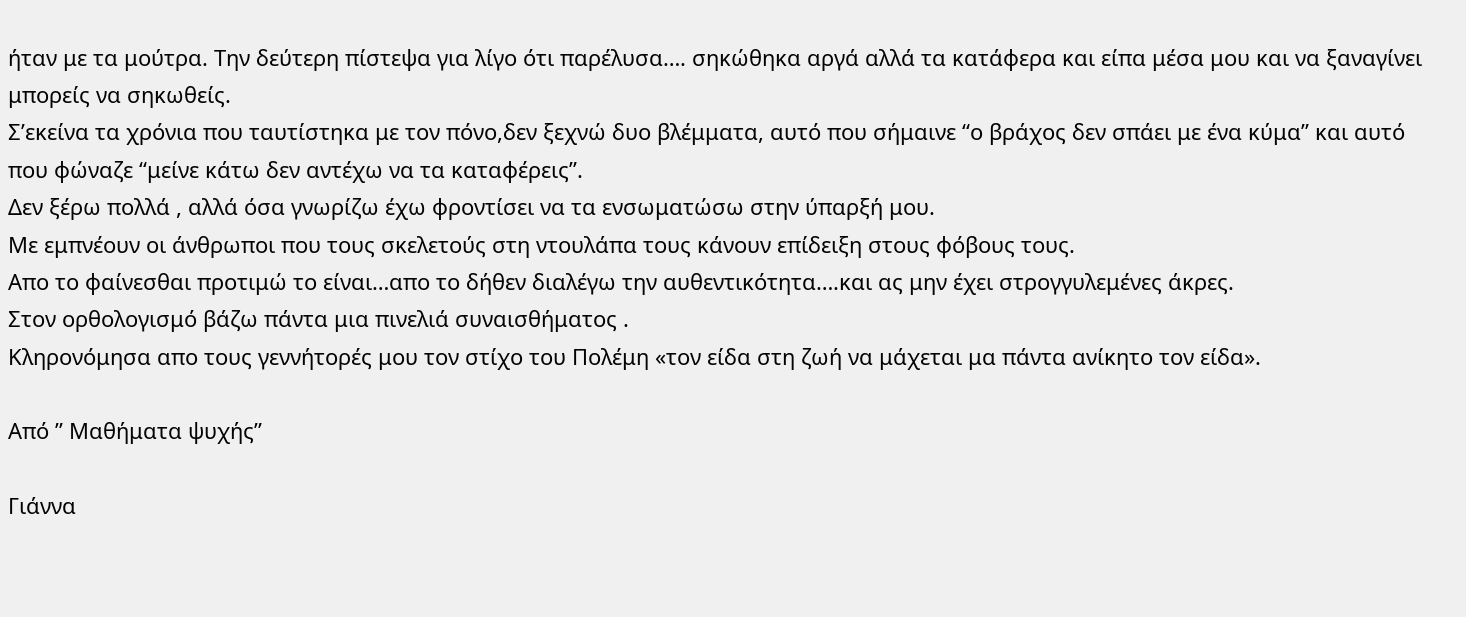ήταν με τα μούτρα. Την δεύτερη πίστεψα για λίγο ότι παρέλυσα…. σηκώθηκα αργά αλλά τα κατάφερα και είπα μέσα μου και να ξαναγίνει μπορείς να σηκωθείς.
Σ’εκείνα τα χρόνια που ταυτίστηκα με τον πόνο,δεν ξεχνώ δυο βλέμματα, αυτό που σήμαινε “ο βράχος δεν σπάει με ένα κύμα” και αυτό που φώναζε “μείνε κάτω δεν αντέχω να τα καταφέρεις”.
Δεν ξέρω πολλά , αλλά όσα γνωρίζω έχω φροντίσει να τα ενσωματώσω στην ύπαρξή μου.
Με εμπνέουν οι άνθρωποι που τους σκελετούς στη ντουλάπα τους κάνουν επίδειξη στους φόβους τους.
Απο το φαίνεσθαι προτιμώ το είναι…απο το δήθεν διαλέγω την αυθεντικότητα….και ας μην έχει στρογγυλεμένες άκρες.
Στον ορθολογισμό βάζω πάντα μια πινελιά συναισθήματος .
Κληρονόμησα απο τους γεννήτορές μου τον στίχο του Πολέμη «τον είδα στη ζωή να μάχεται μα πάντα ανίκητο τον είδα».

Από ” Μαθήματα ψυχής”

Γιάννα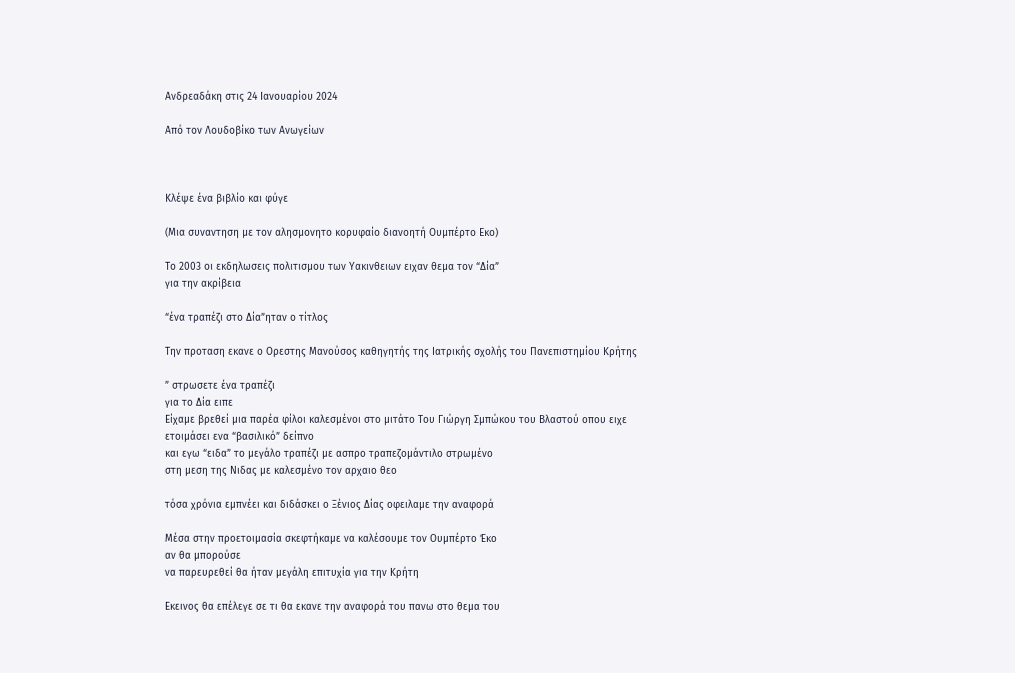Ανδρεαδάκη στις 24 Ιανουαρίου 2024

Από τον Λουδοβίκο των Ανωγείων



Κλέψε ένα βιβλίο και φύγε

(Μια συναντηση με τον αλησμονητο κορυφαίο διανοητή Ουμπέρτο Εκο)

Το 2003 οι εκδηλωσεις πολιτισμου των Υακινθειων ειχαν θεμα τον “Δία”
για την ακρίβεια

“ένα τραπέζι στο Δία”ηταν ο τίτλος

Την προταση εκανε ο Ορεστης Μανούσος καθηγητής της Ιατρικής σχολής του Πανεπιστημίου Κρήτης

” στρωσετε ένα τραπέζι
για το Δία ειπε
Είχαμε βρεθεί μια παρέα φίλοι καλεσμένοι στο μιτάτο Του Γιώργη Σμπώκου του Βλαστού οπου ειχε ετοιμάσει ενα “βασιλικό” δείπνο
και εγω “ειδα” το μεγάλο τραπέζι με ασπρο τραπεζομάντιλο στρωμένο
στη μεση της Νιδας με καλεσμένο τον αρχαιο θεο

τόσα χρόνια εμπνέει και διδάσκει ο Ξένιος Δίας οφειλαμε την αναφορά

Μέσα στην προετοιμασία σκεφτήκαμε να καλέσουμε τον Ουμπέρτο Έκο
αν θα μπορούσε
να παρευρεθεί θα ήταν μεγάλη επιτυχία για την Κρήτη

Εκεινος θα επέλεγε σε τι θα εκανε την αναφορά του πανω στο θεμα του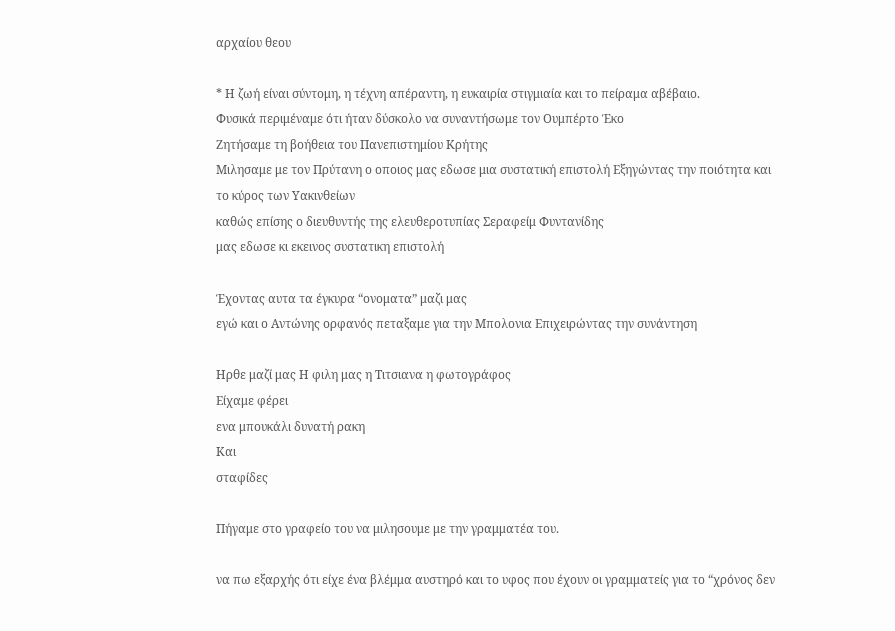αρχαίου θεου

* Η ζωή είναι σύντομη, η τέχνη απέραντη, η ευκαιρία στιγμιαία και το πείραμα αβέβαιο.
Φυσικά περιμέναμε ότι ήταν δύσκολο να συναντήσωμε τον Ουμπέρτο Έκο
Ζητήσαμε τη βοήθεια του Πανεπιστημίου Κρήτης
Μιλησαμε με τον Πρύτανη ο οποιος μας εδωσε μια συστατική επιστολή Εξηγώντας την ποιότητα και το κύρος των Υακινθείων
καθώς επίσης ο διευθυντής της ελευθεροτυπίας Σεραφείμ Φυντανίδης
μας εδωσε κι εκεινος συστατικη επιστολή

Έχοντας αυτα τα έγκυρα “ονοματα” μαζι μας
εγώ και ο Αντώνης ορφανός πεταξαμε για την Μπολονια Επιχειρώντας την συνάντηση

Ηρθε μαζί μας Η φιλη μας η Τιτσιανα η φωτογράφος
Είχαμε φέρει
ενα μπουκάλι δυνατή ρακη
Και
σταφίδες

Πήγαμε στο γραφείο του να μιλησουμε με την γραμματέα του.

να πω εξαρχής ότι είχε ένα βλέμμα αυστηρό και το υφος που έχουν οι γραμματείς για το “χρόνος δεν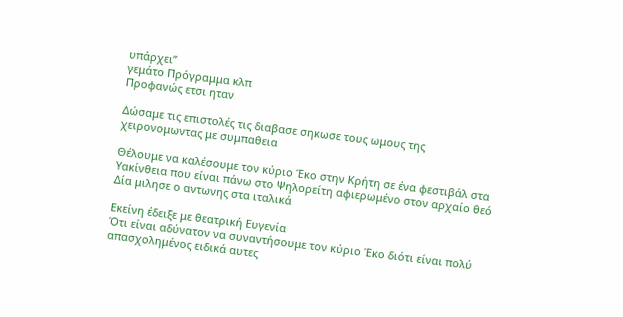υπάρχει”
γεμάτο Πρόγραμμα κλπ
Προφανώς ετσι ηταν

Δώσαμε τις επιστολές τις διαβασε σηκωσε τους ωμους της χειρονομωντας με συμπαθεια

Θέλουμε να καλέσουμε τον κύριο Έκο στην Κρήτη σε ένα φεστιβάλ στα Υακίνθεια που είναι πάνω στο Ψηλορείτη αφιερωμένο στον αρχαίο θεό Δία μιλησε ο αντωνης στα ιταλικά

Εκείνη έδειξε με θεατρική Ευγενία
Ότι είναι αδύνατον να συναντήσουμε τον κύριο Έκο διότι είναι πολύ απασχολημένος ειδικά αυτες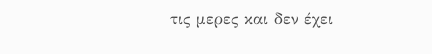τις μερες και δεν έχει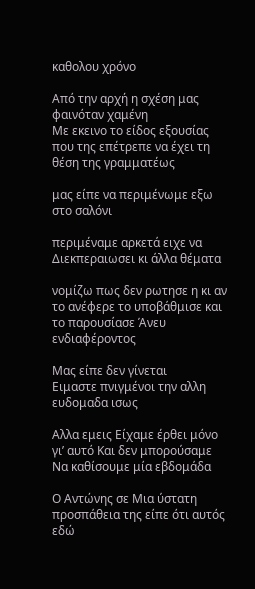καθολου χρόνο

Από την αρχή η σχέση μας φαινόταν χαμένη
Με εκεινο το είδος εξουσίας που της επέτρεπε να έχει τη θέση της γραμματέως

μας είπε να περιμένωμε εξω στο σαλόνι

περιμέναμε αρκετά ειχε να Διεκπεραιωσει κι άλλα θέματα

νομίζω πως δεν ρωτησε η κι αν το ανέφερε το υποβάθμισε και το παρουσίασε Άνευ ενδιαφέροντος

Μας είπε δεν γίνεται
Ειμαστε πνιγμένοι την αλλη ευδομαδα ισως

Αλλα εμεις Είχαμε έρθει μόνο γι’ αυτό Και δεν μπορούσαμε
Να καθίσουμε μία εβδομάδα

Ο Αντώνης σε Μια ύστατη προσπάθεια της είπε ότι αυτός εδώ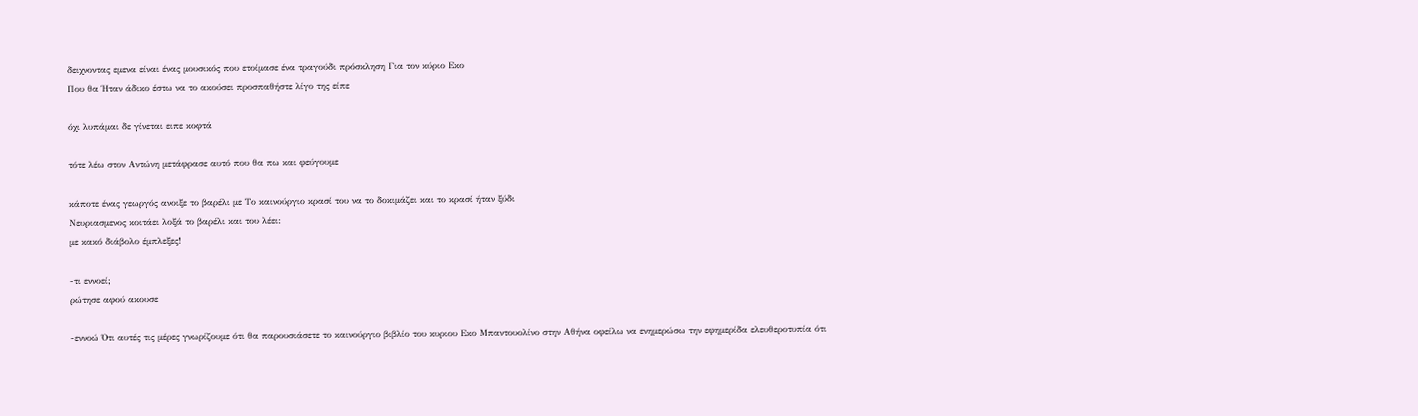δειχνοντας εμενα είναι ένας μουσικός που ετοίμασε ένα τραγούδι πρόσκληση Για τον κύριο Εκο
Που θα Ήταν άδικο έστω να το ακούσει προσπαθήστε λίγο της είπε

όχι λυπάμαι δε γίνεται ειπε κοφτά

τότε λέω στον Αντώνη μετάφρασε αυτό που θα πω και φεύγουμε

κάποτε ένας γεωργός ανοιξε το βαρέλι με Το καινούργιο κρασί του να το δοκιμάζει και το κρασί ήταν ξύδι
Νευριασμενος κοιτάει λοξά το βαρέλι και του λέει:
με κακό διάβολο έμπλεξες!

-τι εννοεί;
ρώτησε αφού ακουσε

-εννοώ Ότι αυτές τις μέρες γνωρίζουμε ότι θα παρουσιάσετε το καινούργιο βιβλίο του κυριου Εκο Μπαντουολίνο στην Αθήνα οφείλω να ενημερώσω την εφημερίδα ελευθεροτυπία ότι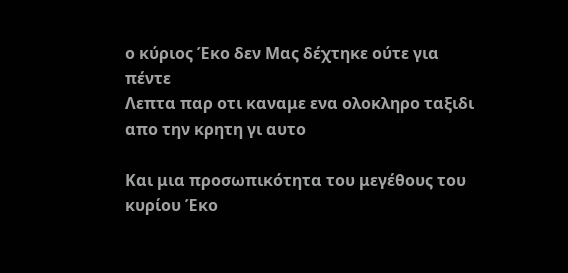ο κύριος Έκο δεν Μας δέχτηκε ούτε για πέντε
Λεπτα παρ οτι καναμε ενα ολοκληρο ταξιδι απο την κρητη γι αυτο

Και μια προσωπικότητα του μεγέθους του κυρίου Έκο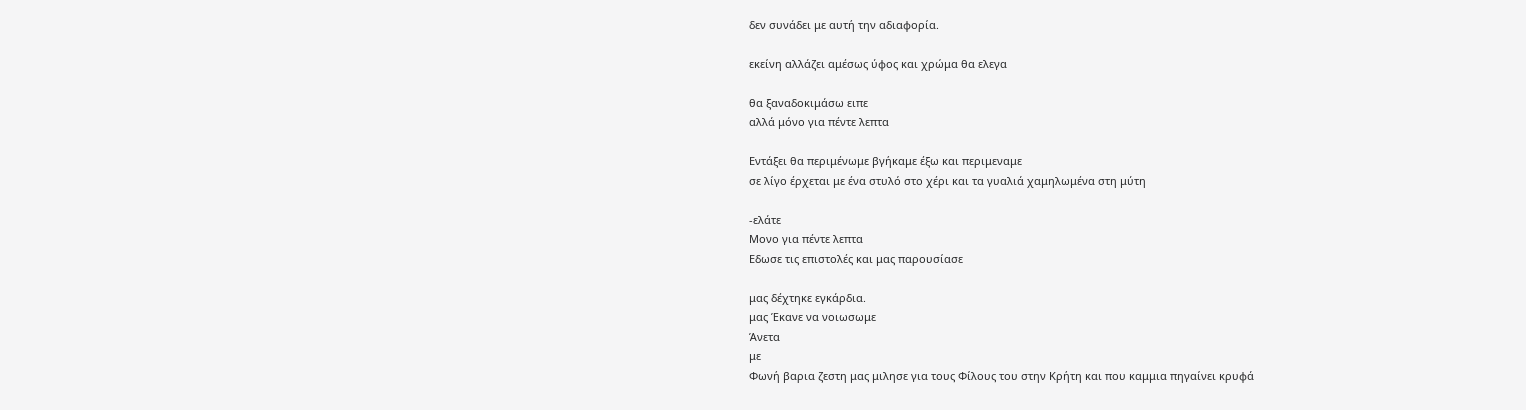δεν συνάδει με αυτή την αδιαφορία.

εκείνη αλλάζει αμέσως ύφος και χρώμα θα ελεγα

θα ξαναδοκιμάσω ειπε
αλλά μόνο για πέντε λεπτα

Εντάξει θα περιμένωμε βγήκαμε έξω και περιμεναμε
σε λίγο έρχεται με ένα στυλό στο χέρι και τα γυαλιά χαμηλωμένα στη μύτη

-ελάτε
Μονο για πέντε λεπτα
Εδωσε τις επιστολές και μας παρουσίασε

μας δέχτηκε εγκάρδια.
μας Έκανε να νοιωσωμε
Άνετα
με
Φωνή βαρια ζεστη μας μιλησε για τους Φίλους του στην Κρήτη και που καμμια πηγαίνει κρυφά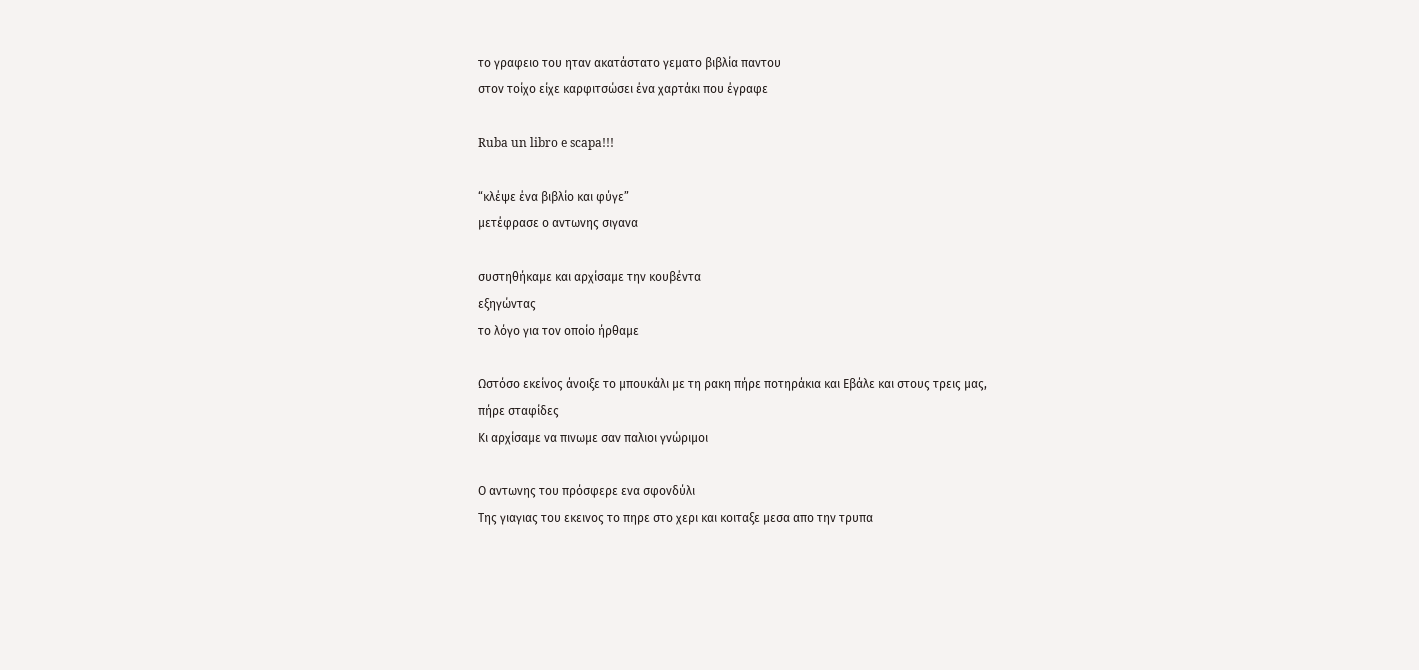το γραφειο του ηταν ακατάστατο γεματο βιβλία παντου
στον τοίχο είχε καρφιτσώσει ένα χαρτάκι που έγραφε

Ruba un libro e scapa!!!

“κλέψε ένα βιβλίο και φύγε”
μετέφρασε ο αντωνης σιγανα

συστηθήκαμε και αρχίσαμε την κουβέντα
εξηγώντας
το λόγο για τον οποίο ήρθαμε

Ωστόσο εκείνος άνοιξε το μπουκάλι με τη ρακη πήρε ποτηράκια και Εβάλε και στους τρεις μας,
πήρε σταφίδες
Κι αρχίσαμε να πινωμε σαν παλιοι γνώριμοι

Ο αντωνης του πρόσφερε ενα σφονδύλι
Της γιαγιας του εκεινος το πηρε στο χερι και κοιταξε μεσα απο την τρυπα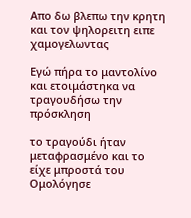Απο δω βλεπω την κρητη και τον ψηλορειτη ειπε χαμογελωντας

Εγώ πήρα το μαντολίνο και ετοιμάστηκα να τραγουδήσω την πρόσκληση

το τραγούδι ήταν μεταφρασμένο και το είχε μπροστά του
Ομολόγησε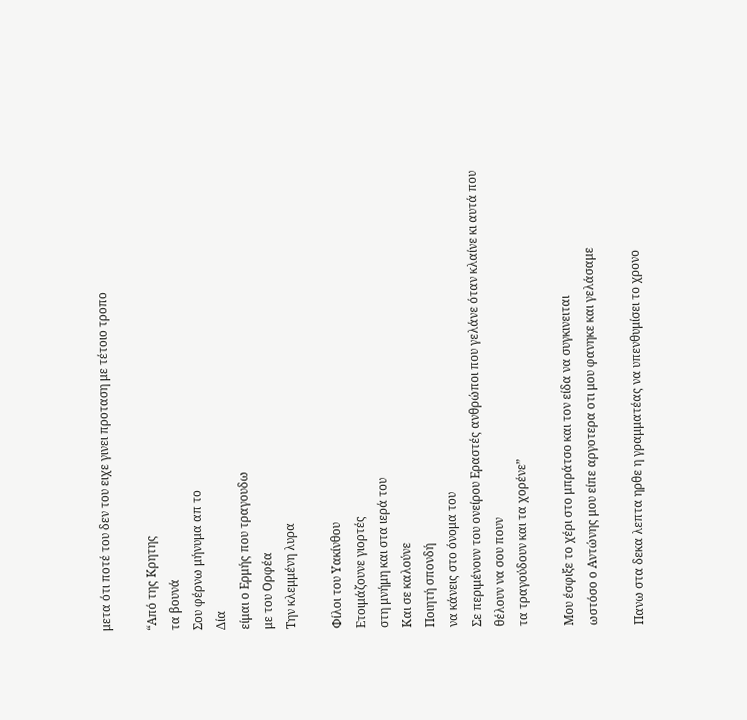μετα ότι ποτέ του δεν του ειχε γινει προταση με τέτοιο τροπο

“Από της Κρητης
τα βουνά
Σου φέρνω μήνυμα απ το
Δία
είμαι ο Ερμής που τραγουδω
με του Ορφέα
Την κλεμμένη λυρα

Φίλοι του Υακίνθου
Ετοιμάζουνε γιορτές
στη μνήμη και στα ιερά του
Και σε καλούνε
Ποιητή σπονδή
να κάνεις στο όνομα του
Σε περιμένουν του ονείρου Εραστές ανθρώποι που γελάνε όταν κλαίνε κι αυτά που θέλουν να σου πουν
τα τραγούδουν και τα χορένε”

Μου έσφιξε το χέρι στο μπράτσο και τον είδα να συγκινειται
ωστόσο ο Αντώνης μου είπε αργοτερα οτι μου φανηκε και γελάσαμε

Πανω στα δεκα λεπτα ηρθε η γραμματέας να υπενθυμίσει το χρονο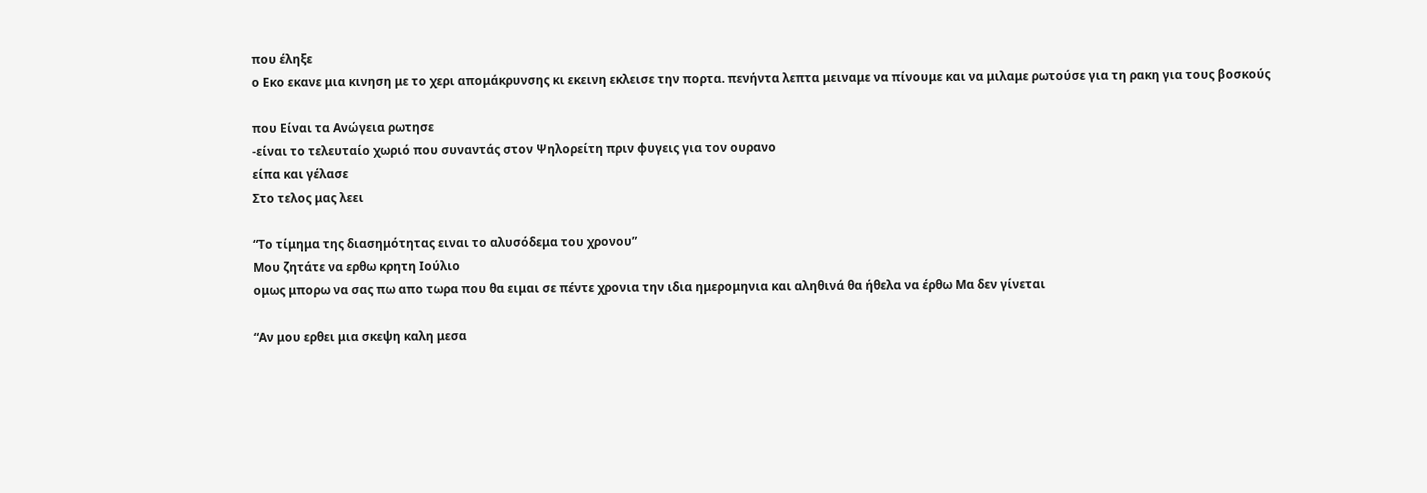που έληξε
ο Εκο εκανε μια κινηση με το χερι απομάκρυνσης κι εκεινη εκλεισε την πορτα. πενήντα λεπτα μειναμε να πίνουμε και να μιλαμε ρωτούσε για τη ρακη για τους βοσκούς

που Είναι τα Ανώγεια ρωτησε
-είναι το τελευταίο χωριό που συναντάς στον Ψηλορείτη πριν φυγεις για τον ουρανο
είπα και γέλασε
Στο τελος μας λεει

“Το τίμημα της διασημότητας ειναι το αλυσόδεμα του χρονου”
Μου ζητάτε να ερθω κρητη Ιούλιο
ομως μπορω να σας πω απο τωρα που θα ειμαι σε πέντε χρονια την ιδια ημερομηνια και αληθινά θα ήθελα να έρθω Μα δεν γίνεται

“Αν μου ερθει μια σκεψη καλη μεσα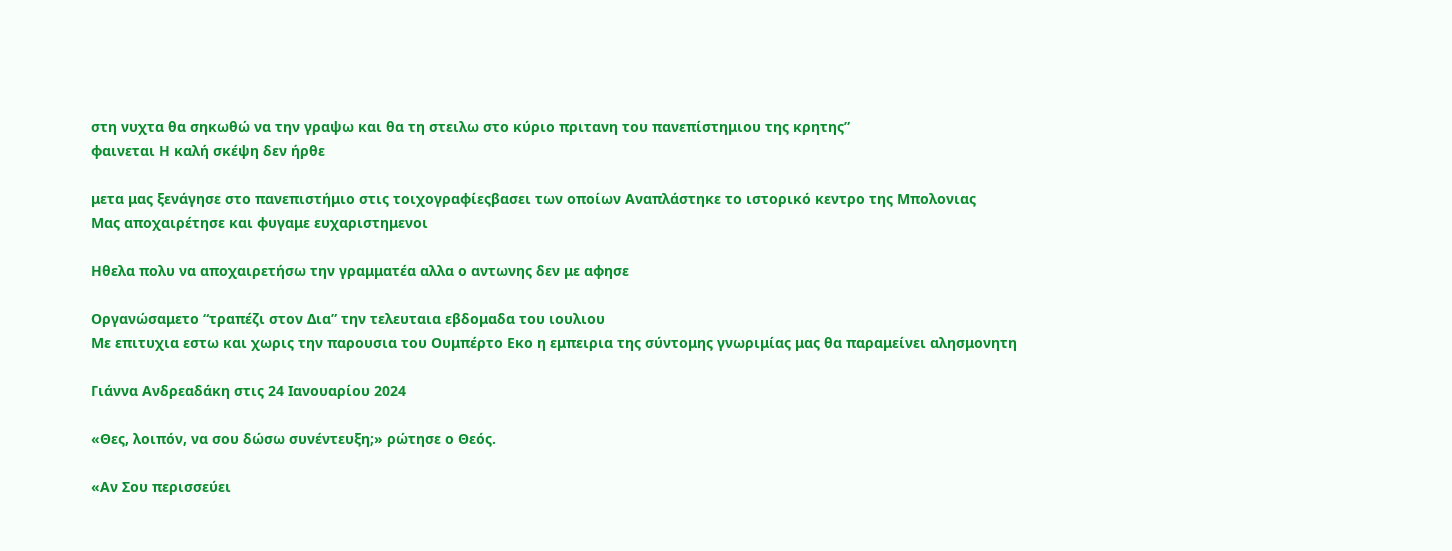στη νυχτα θα σηκωθώ να την γραψω και θα τη στειλω στο κύριο πριτανη του πανεπίστημιου της κρητης”
φαινεται Η καλή σκέψη δεν ήρθε

μετα μας ξενάγησε στο πανεπιστήμιο στις τοιχογραφίεςβασει των οποίων Αναπλάστηκε το ιστορικό κεντρο της Μπολονιας
Μας αποχαιρέτησε και φυγαμε ευχαριστημενοι

Ηθελα πολυ να αποχαιρετήσω την γραμματέα αλλα ο αντωνης δεν με αφησε

Οργανώσαμετο “τραπέζι στον Δια” την τελευταια εβδομαδα του ιουλιου
Με επιτυχια εστω και χωρις την παρουσια του Ουμπέρτο Εκο η εμπειρια της σύντομης γνωριμίας μας θα παραμείνει αλησμονητη

Γιάννα Ανδρεαδάκη στις 24 Ιανουαρίου 2024

«Θες, λοιπόν, να σου δώσω συνέντευξη;» ρώτησε ο Θεός.

«Αν Σου περισσεύει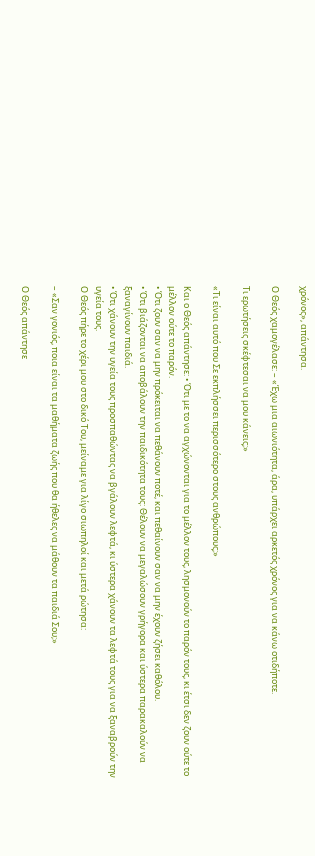χρόνος», απάντησα.

Ο Θεός χαμογέλασε: – «Έχω μια αιωνιότητα, άρα, υπάρχει αρκετός χρόνος για να κάνω οτιδήποτε.

Τι ερωτήσεις σκέφτεσαι να μου κάνεις;»

«Τι είναι αυτό που Σε εκπλήσσει περισσότερο στους ανθρώπους;»

Και ο Θεός απάντησε: • Ότι με το να αγχώνονται για το μέλλον τους, λησμονούν το παρόν τους, κι έτσι δεν ζουν ούτε το μέλλον ούτε το παρόν.
• Ότι ζουν σαν να μην πρόκειται να πεθάνουν ποτέ, και πεθαίνουν σαν να μην έχουν ζήσει καθόλου.
• Ότι βιάζονται να αποβάλουν την παιδικότητα τους: Θέλουν να μεγαλώσουν γρήγορα και ύστερα παρακαλούν να ξαναγίνουν παιδιά.
• Ότι χάνουν την υγεία τους προσπαθώντας να βγάλουν λεφτά, κι ύστερα χάνουν τα λεφτά τους για να ξαναβρούν την υγεία τους.
Ο Θεός πήρε το χέρι μου στο δικό Του, μείναμε για λίγο σιωπηλοί και μετά ρώτησα:

– «Σαν γονιός, ποια είναι τα μαθήματα ζωής που θα ήθελες να μάθουν τα παιδιά Σου;»

Ο Θεός απάντησε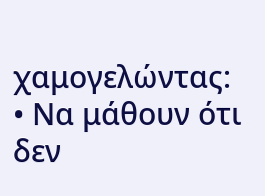χαμογελώντας:
• Να μάθουν ότι δεν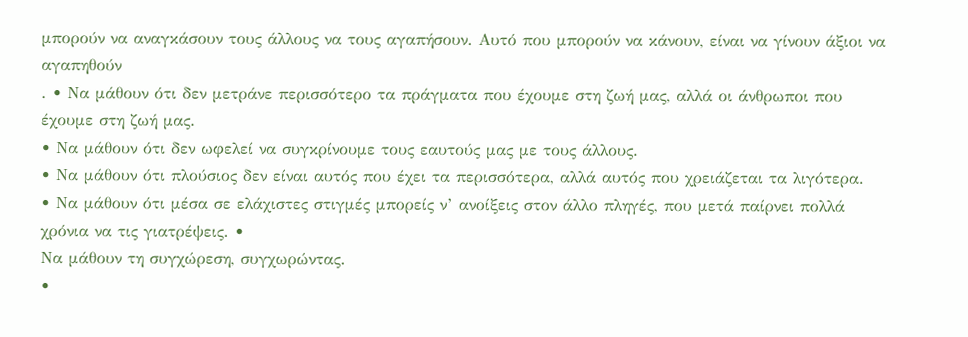μπορούν να αναγκάσουν τους άλλους να τους αγαπήσουν. Αυτό που μπορούν να κάνουν, είναι να γίνουν άξιοι να αγαπηθούν
. • Να μάθουν ότι δεν μετράνε περισσότερο τα πράγματα που έχουμε στη ζωή μας, αλλά οι άνθρωποι που έχουμε στη ζωή μας.
• Να μάθουν ότι δεν ωφελεί να συγκρίνουμε τους εαυτούς μας με τους άλλους.
• Να μάθουν ότι πλούσιος δεν είναι αυτός που έχει τα περισσότερα, αλλά αυτός που χρειάζεται τα λιγότερα.
• Να μάθουν ότι μέσα σε ελάχιστες στιγμές μπορείς ν’ ανοίξεις στον άλλο πληγές, που μετά παίρνει πολλά χρόνια να τις γιατρέψεις. •
Να μάθουν τη συγχώρεση, συγχωρώντας.
•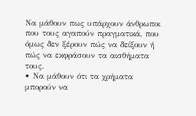Να μάθουν πως υπάρχουν άνθρωποι που τους αγαπούν πραγματικά, που όμως δεν ξέρουν πώς να δείξουν ή πώς να εκφράσουν τα αισθήματα τους.
• Να μάθουν ότι τα χρήματα μπορούν να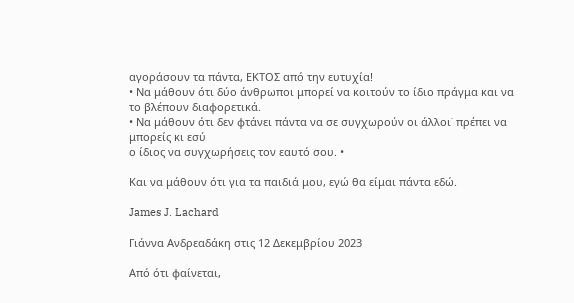αγοράσουν τα πάντα, ΕΚΤΟΣ από την ευτυχία!
• Να μάθουν ότι δύο άνθρωποι μπορεί να κοιτούν το ίδιο πράγμα και να το βλέπουν διαφορετικά.
• Να μάθουν ότι δεν φτάνει πάντα να σε συγχωρούν οι άλλοι˙ πρέπει να μπορείς κι εσύ
ο ίδιος να συγχωρήσεις τον εαυτό σου. •

Και να μάθουν ότι για τα παιδιά μου, εγώ θα είμαι πάντα εδώ.

James J. Lachard

Γιάννα Ανδρεαδάκη στις 12 Δεκεμβρίου 2023

Από ότι φαίνεται,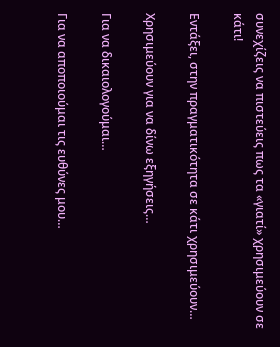συνεχίζεις να πιστεύεις πως τα «γιατί» χρησιμεύουν σε κάτι!

Εντάξει, στην πραγματικότητα σε κάτι χρησιμεύουν…

Χρησιμεύουν για να δίνω εξηγήσεις…

Για να δικαιολογούμαι…

Για να αποποιούμαι τις ευθύνες μου…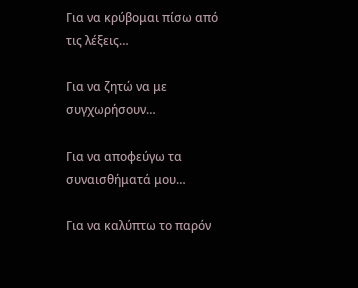Για να κρύβομαι πίσω από τις λέξεις…

Για να ζητώ να με συγχωρήσουν…

Για να αποφεύγω τα συναισθήματά μου…

Για να καλύπτω το παρόν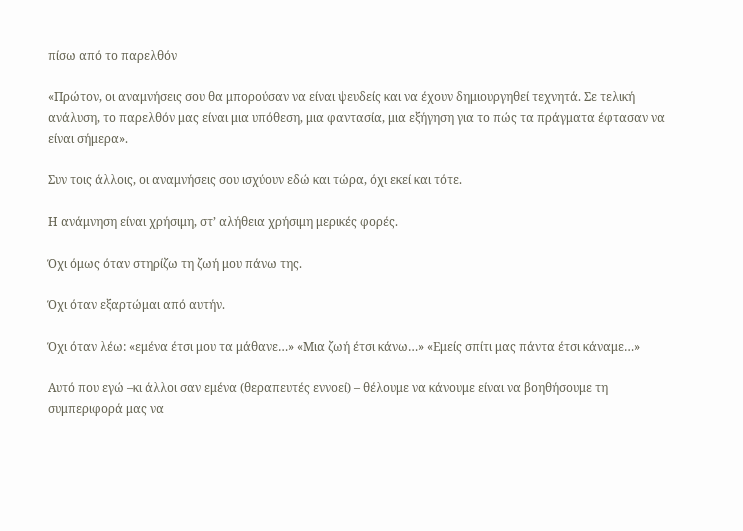πίσω από το παρελθόν

«Πρώτον, οι αναμνήσεις σου θα μπορούσαν να είναι ψευδείς και να έχουν δημιουργηθεί τεχνητά. Σε τελική ανάλυση, το παρελθόν μας είναι μια υπόθεση, μια φαντασία, μια εξήγηση για το πώς τα πράγματα έφτασαν να είναι σήμερα».

Συν τοις άλλοις, οι αναμνήσεις σου ισχύουν εδώ και τώρα, όχι εκεί και τότε.

Η ανάμνηση είναι χρήσιμη, στ’ αλήθεια χρήσιμη μερικές φορές.

Όχι όμως όταν στηρίζω τη ζωή μου πάνω της.

Όχι όταν εξαρτώμαι από αυτήν.

Όχι όταν λέω: «εμένα έτσι μου τα μάθανε…» «Μια ζωή έτσι κάνω…» «Εμείς σπίτι μας πάντα έτσι κάναμε…»

Αυτό που εγώ –κι άλλοι σαν εμένα (θεραπευτές εννοεί) – θέλουμε να κάνουμε είναι να βοηθήσουμε τη συμπεριφορά μας να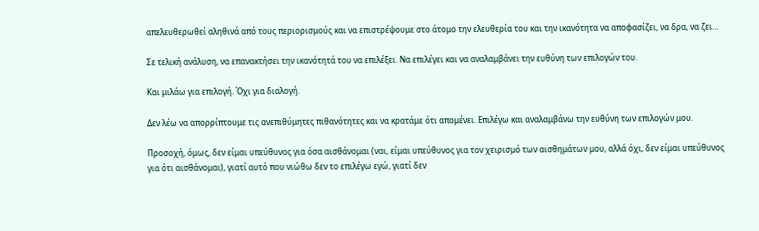απελευθερωθεί αληθινά από τους περιορισμούς και να επιστρέψουμε στο άτομο την ελευθερία του και την ικανότητα να αποφασίζει, να δρα, να ζει…

Σε τελική ανάλυση, να επανακτήσει την ικανότητά του να επιλέξει. Να επιλέγει και να αναλαμβάνει την ευθύνη των επιλογών του.

Και μιλάω για επιλογή. Όχι για διαλογή.

Δεν λέω να απορρίπτουμε τις ανεπιθύμητες πιθανότητες και να κρατάμε ότι απομένει. Επιλέγω και αναλαμβάνω την ευθύνη των επιλογών μου.

Προσοχή, όμως, δεν είμαι υπεύθυνος για όσα αισθάνομαι (ναι, είμαι υπεύθυνος για τον χειρισμό των αισθημάτων μου, αλλά όχι, δεν είμαι υπεύθυνος για ότι αισθάνομαι), γιατί αυτό που νιώθω δεν το επιλέγω εγώ, γιατί δεν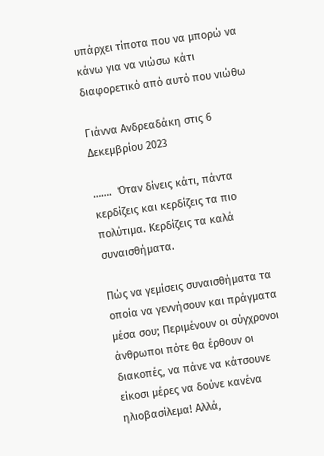υπάρχει τίποτα που να μπορώ να κάνω για να νιώσω κάτι διαφορετικό από αυτό που νιώθω

Γιάννα Ανδρεαδάκη στις 6 Δεκεμβρίου 2023

…….  Όταν δίνεις κάτι, πάντα κερδίζεις και κερδίζεις τα πιο πολύτιμα. Κερδίζεις τα καλά συναισθήματα.

Πώς να γεμίσεις συναισθήματα τα οποία να γεννήσουν και πράγματα μέσα σου; Περιμένουν οι σύγχρονοι άνθρωποι πότε θα έρθουν οι διακοπές, να πάνε να κάτσουνε είκοσι μέρες να δούνε κανένα ηλιοβασίλεμα! Αλλά,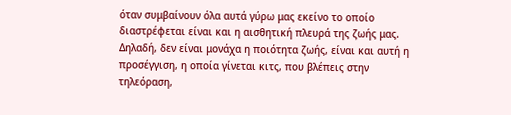όταν συμβαίνουν όλα αυτά γύρω μας εκείνο το οποίο διαστρέφεται είναι και η αισθητική πλευρά της ζωής μας. Δηλαδή, δεν είναι μονάχα η ποιότητα ζωής, είναι και αυτή η προσέγγιση, η οποία γίνεται κιτς, που βλέπεις στην τηλεόραση,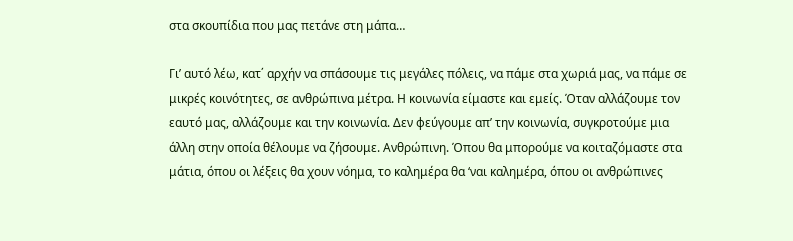στα σκουπίδια που μας πετάνε στη μάπα…

Γι’ αυτό λέω, κατ΄ αρχήν να σπάσουμε τις μεγάλες πόλεις, να πάμε στα χωριά μας, να πάμε σε μικρές κοινότητες, σε ανθρώπινα μέτρα. Η κοινωνία είμαστε και εμείς. Όταν αλλάζουμε τον εαυτό μας, αλλάζουμε και την κοινωνία. Δεν φεύγουμε απ’ την κοινωνία, συγκροτούμε μια άλλη στην οποία θέλουμε να ζήσουμε. Ανθρώπινη. Όπου θα μπορούμε να κοιταζόμαστε στα μάτια, όπου οι λέξεις θα χουν νόημα, το καλημέρα θα ‘ναι καλημέρα, όπου οι ανθρώπινες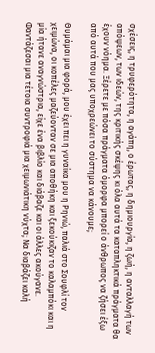σχέσεις, η τρυφερότητα, η αγάπη, ο έρωτας, η δημιουργία, η ζωή, η ανταλλαγή των απόψεων, των ιδεών, της κριτικής σκέψης κι όλα αυτά τα καταπληκτικά πράγματα θα έχουν νόημα. Ξέρετε με πόσα πράγματα όμορφα μπορεί ο άνθρωπος να ζήσει έξω από αυτά που μας υποχρεώνει το σύστημα να κάνουμε;

Θυμάμαι μια φορά, μου έχει πει η γυναίκα μου η Ρηνιώ, παλιά στο Σουφλί τον χειμώνα, οι κοπέλες μαζεύονταν σε μια αποθήκη και ξεκούκιζαν το καλαμπόκι και η μία ήτανε αναγνώστρια, είχε ένα βιβλίο και διάβαζε και οι άλλες ακούγανε. Φαντάζεσαι μια τέτοια συντροφιά μια χειμωνιάτικη νύχτα; Να διαβάζει καλή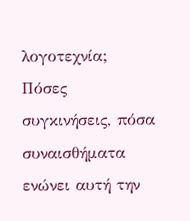λογοτεχνία; Πόσες συγκινήσεις, πόσα συναισθήματα ενώνει αυτή την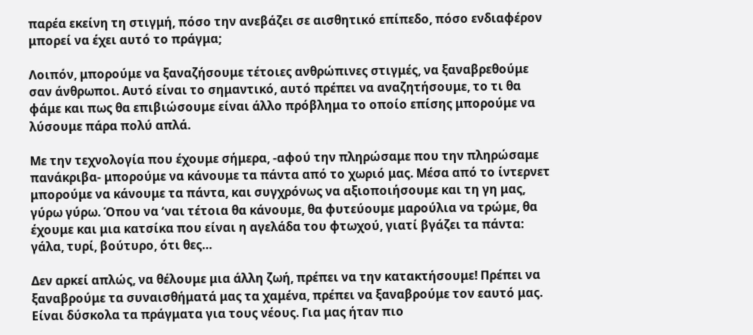παρέα εκείνη τη στιγμή, πόσο την ανεβάζει σε αισθητικό επίπεδο, πόσο ενδιαφέρον μπορεί να έχει αυτό το πράγμα;

Λοιπόν, μπορούμε να ξαναζήσουμε τέτοιες ανθρώπινες στιγμές, να ξαναβρεθούμε σαν άνθρωποι. Αυτό είναι το σημαντικό, αυτό πρέπει να αναζητήσουμε, το τι θα φάμε και πως θα επιβιώσουμε είναι άλλο πρόβλημα το οποίο επίσης μπορούμε να λύσουμε πάρα πολύ απλά.

Με την τεχνολογία που έχουμε σήμερα, -αφού την πληρώσαμε που την πληρώσαμε πανάκριβα- μπορούμε να κάνουμε τα πάντα από το χωριό μας. Μέσα από το ίντερνετ μπορούμε να κάνουμε τα πάντα, και συγχρόνως να αξιοποιήσουμε και τη γη μας, γύρω γύρω. Όπου να ‘ναι τέτοια θα κάνουμε, θα φυτεύουμε μαρούλια να τρώμε, θα έχουμε και μια κατσίκα που είναι η αγελάδα του φτωχού, γιατί βγάζει τα πάντα: γάλα, τυρί, βούτυρο, ότι θες…

Δεν αρκεί απλώς, να θέλουμε μια άλλη ζωή, πρέπει να την κατακτήσουμε! Πρέπει να ξαναβρούμε τα συναισθήματά μας τα χαμένα, πρέπει να ξαναβρούμε τον εαυτό μας. Είναι δύσκολα τα πράγματα για τους νέους. Για μας ήταν πιο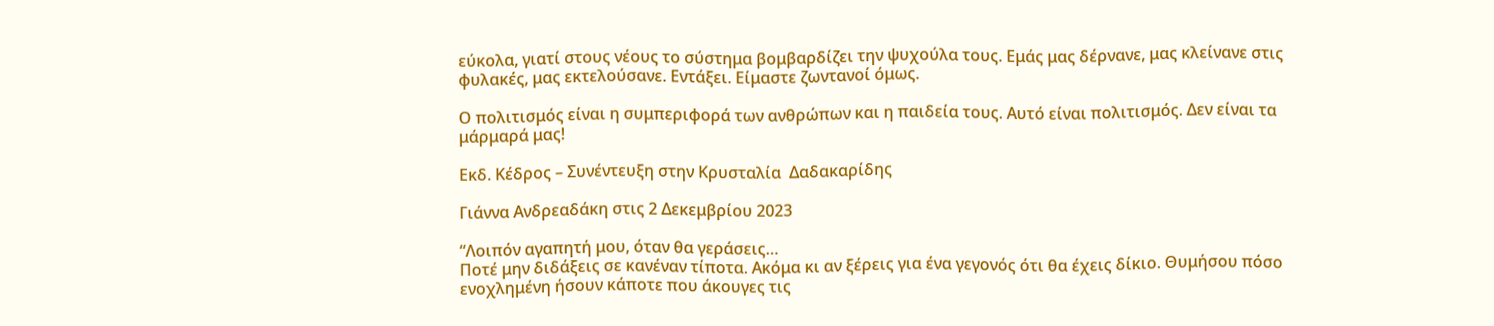εύκολα, γιατί στους νέους το σύστημα βομβαρδίζει την ψυχούλα τους. Εμάς μας δέρνανε, μας κλείνανε στις φυλακές, μας εκτελούσανε. Εντάξει. Είμαστε ζωντανοί όμως.

Ο πολιτισμός είναι η συμπεριφορά των ανθρώπων και η παιδεία τους. Αυτό είναι πολιτισμός. Δεν είναι τα μάρμαρά μας!

Εκδ. Κέδρος – Συνέντευξη στην Κρυσταλία  Δαδακαρίδης

Γιάννα Ανδρεαδάκη στις 2 Δεκεμβρίου 2023

“Λοιπόν αγαπητή μου, όταν θα γεράσεις…
Ποτέ μην διδάξεις σε κανέναν τίποτα. Ακόμα κι αν ξέρεις για ένα γεγονός ότι θα έχεις δίκιο. Θυμήσου πόσο ενοχλημένη ήσουν κάποτε που άκουγες τις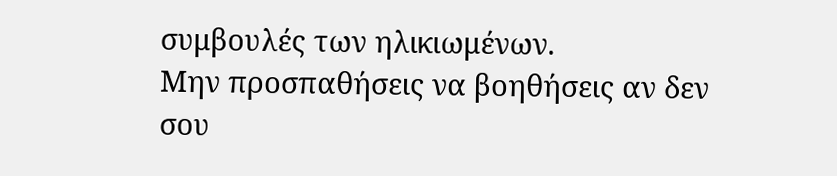συμβουλές των ηλικιωμένων.
Μην προσπαθήσεις να βοηθήσεις αν δεν σου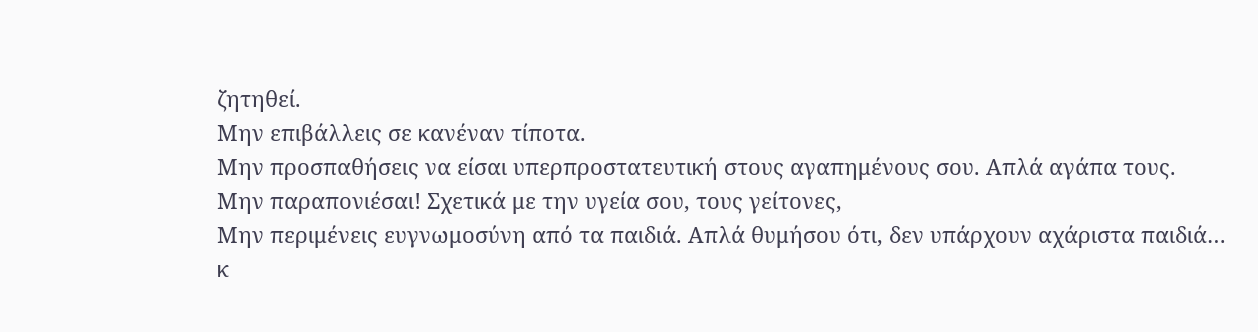ζητηθεί.
Μην επιβάλλεις σε κανέναν τίποτα.
Μην προσπαθήσεις να είσαι υπερπροστατευτική στους αγαπημένους σου. Απλά αγάπα τους.
Μην παραπονιέσαι! Σχετικά με την υγεία σου, τους γείτονες,
Μην περιμένεις ευγνωμοσύνη από τα παιδιά. Απλά θυμήσου ότι, δεν υπάρχουν αχάριστα παιδιά… κ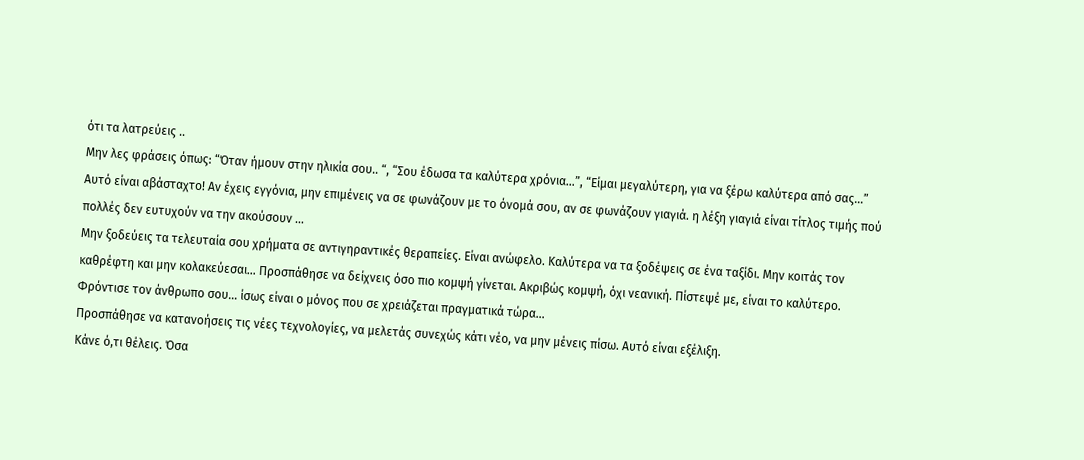ότι τα λατρεύεις ..
Μην λες φράσεις όπως: “Όταν ήμουν στην ηλικία σου.. “, “Σου έδωσα τα καλύτερα χρόνια…”, “Είμαι μεγαλύτερη, για να ξέρω καλύτερα από σας…” Αυτό είναι αβάσταχτο! Αν έχεις εγγόνια, μην επιμένεις να σε φωνάζουν με το όνομά σου, αν σε φωνάζουν γιαγιά. η λέξη γιαγιά είναι τίτλος τιμής πού πολλές δεν ευτυχούν να την ακούσουν …
Μην ξοδεύεις τα τελευταία σου χρήματα σε αντιγηραντικές θεραπείες. Είναι ανώφελο. Καλύτερα να τα ξοδέψεις σε ένα ταξίδι. Μην κοιτάς τον καθρέφτη και μην κολακεύεσαι… Προσπάθησε να δείχνεις όσο πιο κομψή γίνεται. Ακριβώς κομψή, όχι νεανική. Πίστεψέ με, είναι το καλύτερο.
Φρόντισε τον άνθρωπο σου… ίσως είναι ο μόνος που σε χρειάζεται πραγματικά τώρα…
Προσπάθησε να κατανοήσεις τις νέες τεχνολογίες, να μελετάς συνεχώς κάτι νέο, να μην μένεις πίσω. Αυτό είναι εξέλιξη.
Κάνε ό,τι θέλεις. Όσα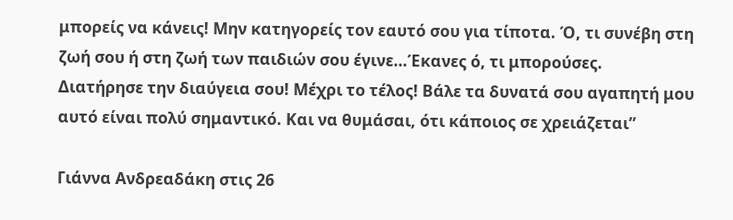μπορείς να κάνεις! Μην κατηγορείς τον εαυτό σου για τίποτα. Ό, τι συνέβη στη ζωή σου ή στη ζωή των παιδιών σου έγινε…Έκανες ό, τι μπορούσες.
Διατήρησε την διαύγεια σου! Μέχρι το τέλος! Βάλε τα δυνατά σου αγαπητή μου αυτό είναι πολύ σημαντικό. Και να θυμάσαι, ότι κάποιος σε χρειάζεται”

Γιάννα Ανδρεαδάκη στις 26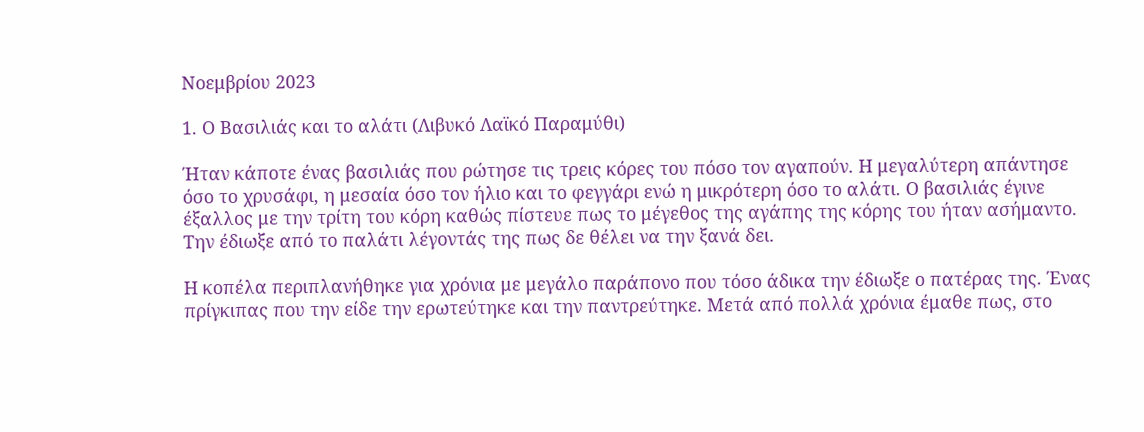Νοεμβρίου 2023

1. Ο Βασιλιάς και το αλάτι (Λιβυκό Λαϊκό Παραμύθι)

Ήταν κάποτε ένας βασιλιάς που ρώτησε τις τρεις κόρες του πόσο τον αγαπούν. Η μεγαλύτερη απάντησε όσο το χρυσάφι, η μεσαία όσο τον ήλιο και το φεγγάρι ενώ η μικρότερη όσο το αλάτι. Ο βασιλιάς έγινε έξαλλος με την τρίτη του κόρη καθώς πίστευε πως το μέγεθος της αγάπης της κόρης του ήταν ασήμαντο. Την έδιωξε από το παλάτι λέγοντάς της πως δε θέλει να την ξανά δει.

Η κοπέλα περιπλανήθηκε για χρόνια με μεγάλο παράπονο που τόσο άδικα την έδιωξε ο πατέρας της. Ένας πρίγκιπας που την είδε την ερωτεύτηκε και την παντρεύτηκε. Μετά από πολλά χρόνια έμαθε πως, στο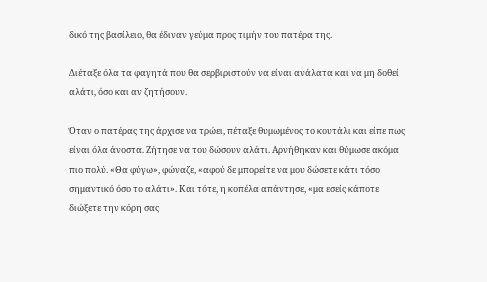δικό της βασίλειο, θα έδιναν γεύμα προς τιμήν του πατέρα της.

Διέταξε όλα τα φαγητά που θα σερβιριστούν να είναι ανάλατα και να μη δοθεί αλάτι, όσο και αν ζητήσουν.

Όταν ο πατέρας της άρχισε να τρώει, πέταξε θυμωμένος το κουτάλι και είπε πως είναι όλα άνοστα. Ζήτησε να του δώσουν αλάτι. Αρνήθηκαν και θύμωσε ακόμα πιο πολύ. «Θα φύγω», φώναζε, «αφού δε μπορείτε να μου δώσετε κάτι τόσο σημαντικό όσο το αλάτι». Και τότε, η κοπέλα απάντησε, «μα εσείς κάποτε διώξετε την κόρη σας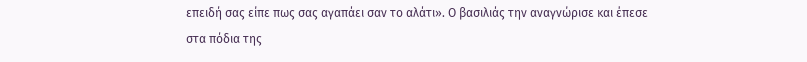επειδή σας είπε πως σας αγαπάει σαν το αλάτι». Ο βασιλιάς την αναγνώρισε και έπεσε στα πόδια της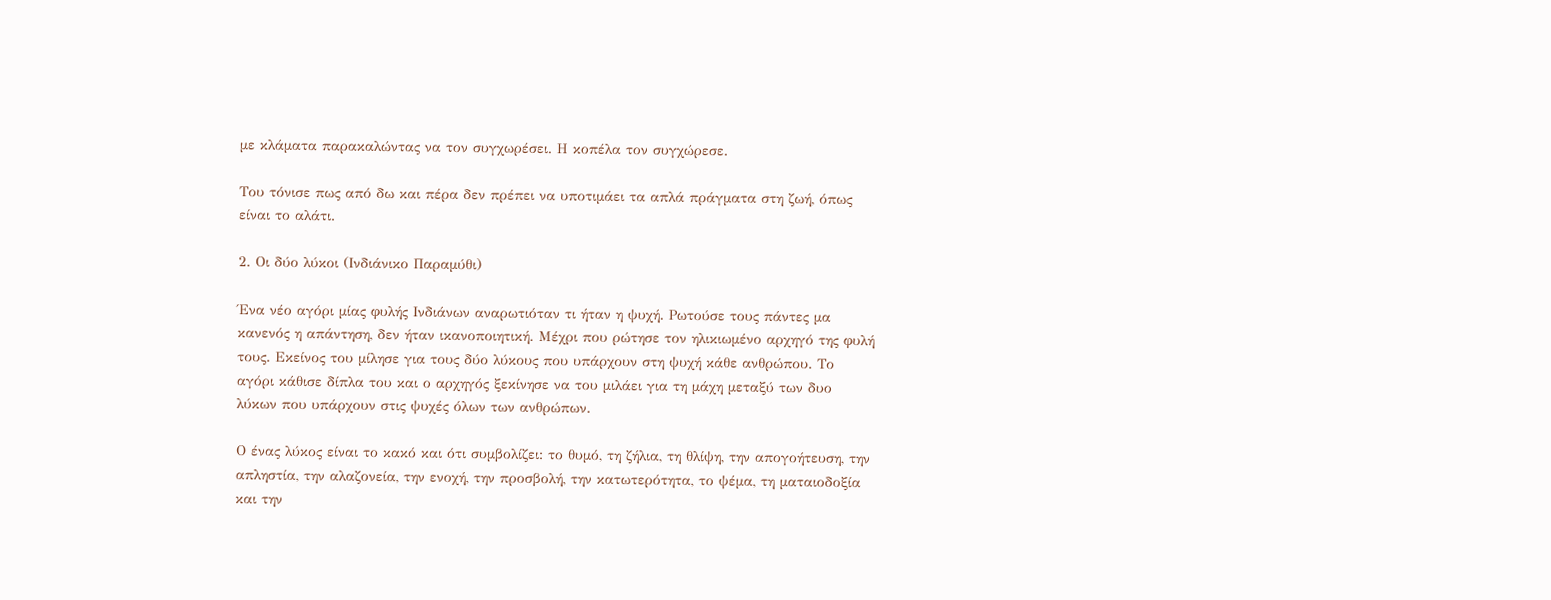με κλάματα παρακαλώντας να τον συγχωρέσει. Η κοπέλα τον συγχώρεσε.

Του τόνισε πως από δω και πέρα δεν πρέπει να υποτιμάει τα απλά πράγματα στη ζωή, όπως είναι το αλάτι.

2. Οι δύο λύκοι (Ινδιάνικο Παραμύθι)

Ένα νέο αγόρι μίας φυλής Ινδιάνων αναρωτιόταν τι ήταν η ψυχή. Ρωτούσε τους πάντες μα κανενός η απάντηση, δεν ήταν ικανοποιητική. Μέχρι που ρώτησε τον ηλικιωμένο αρχηγό της φυλή τους. Εκείνος του μίλησε για τους δύο λύκους που υπάρχουν στη ψυχή κάθε ανθρώπου. Το αγόρι κάθισε δίπλα του και ο αρχηγός ξεκίνησε να του μιλάει για τη μάχη μεταξύ των δυο λύκων που υπάρχουν στις ψυχές όλων των ανθρώπων.

Ο ένας λύκος είναι το κακό και ότι συμβολίζει: το θυμό, τη ζήλια, τη θλίψη, την απογοήτευση, την απληστία, την αλαζονεία, την ενοχή, την προσβολή, την κατωτερότητα, το ψέμα, τη ματαιοδοξία και την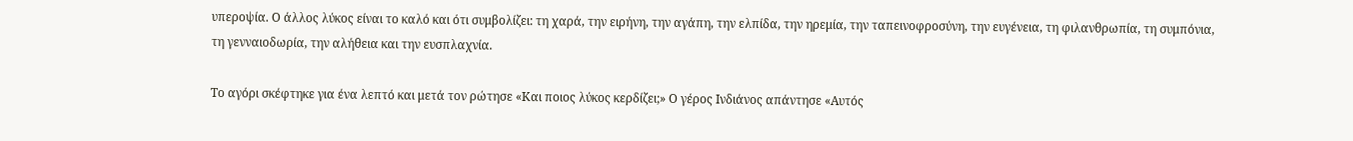υπεροψία. Ο άλλος λύκος είναι το καλό και ότι συμβολίζει: τη χαρά, την ειρήνη, την αγάπη, την ελπίδα, την ηρεμία, την ταπεινοφροσύνη, την ευγένεια, τη φιλανθρωπία, τη συμπόνια, τη γενναιοδωρία, την αλήθεια και την ευσπλαχνία.

Το αγόρι σκέφτηκε για ένα λεπτό και μετά τον ρώτησε «Και ποιος λύκος κερδίζει;» Ο γέρος Ινδιάνος απάντησε «Αυτός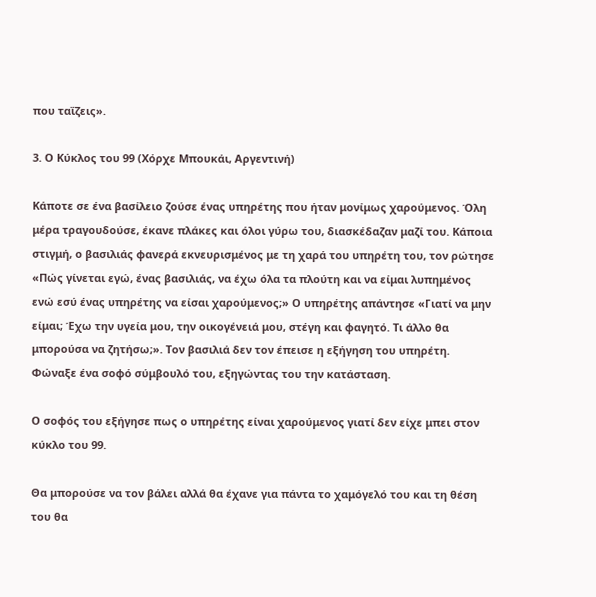που ταΐζεις».

3. Ο Κύκλος του 99 (Χόρχε Μπουκάι, Αργεντινή)

Κάποτε σε ένα βασίλειο ζούσε ένας υπηρέτης που ήταν μονίμως χαρούμενος. Όλη μέρα τραγουδούσε, έκανε πλάκες και όλοι γύρω του, διασκέδαζαν μαζί του. Κάποια στιγμή, ο βασιλιάς φανερά εκνευρισμένος με τη χαρά του υπηρέτη του, τον ρώτησε «Πώς γίνεται εγώ, ένας βασιλιάς, να έχω όλα τα πλούτη και να είμαι λυπημένος ενώ εσύ ένας υπηρέτης να είσαι χαρούμενος;» Ο υπηρέτης απάντησε «Γιατί να μην είμαι; Έχω την υγεία μου, την οικογένειά μου, στέγη και φαγητό. Τι άλλο θα μπορούσα να ζητήσω;». Τον βασιλιά δεν τον έπεισε η εξήγηση του υπηρέτη. Φώναξε ένα σοφό σύμβουλό του, εξηγώντας του την κατάσταση.

Ο σοφός του εξήγησε πως ο υπηρέτης είναι χαρούμενος γιατί δεν είχε μπει στον κύκλο του 99.

Θα μπορούσε να τον βάλει αλλά θα έχανε για πάντα το χαμόγελό του και τη θέση του θα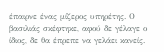έπαιρνε ένας μίζερος υπηρέτης. Ο βασιλιάς σκέφτηκε, αφού δε γέλαγε ο ίδιος, δε θα έπρεπε να γελάει κανείς.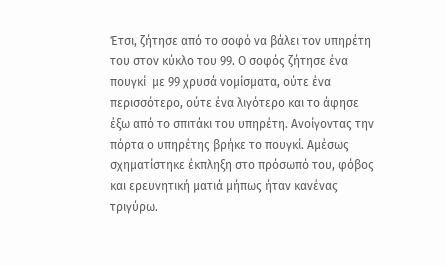Έτσι, ζήτησε από το σοφό να βάλει τον υπηρέτη του στον κύκλο του 99. Ο σοφός ζήτησε ένα πουγκί  με 99 χρυσά νομίσματα, ούτε ένα περισσότερο, ούτε ένα λιγότερο και το άφησε έξω από το σπιτάκι του υπηρέτη. Ανοίγοντας την πόρτα ο υπηρέτης βρήκε το πουγκί. Αμέσως σχηματίστηκε έκπληξη στο πρόσωπό του, φόβος και ερευνητική ματιά μήπως ήταν κανένας τριγύρω.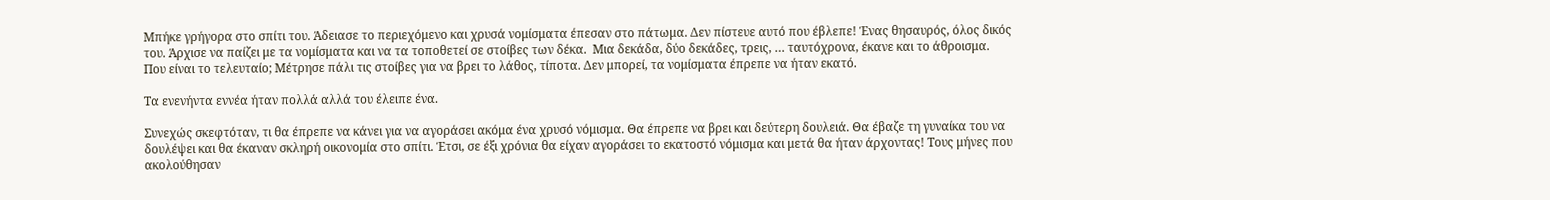Μπήκε γρήγορα στο σπίτι του. Άδειασε το περιεχόμενο και χρυσά νομίσματα έπεσαν στο πάτωμα. Δεν πίστευε αυτό που έβλεπε! Ένας θησαυρός, όλος δικός του. Άρχισε να παίζει με τα νομίσματα και να τα τοποθετεί σε στοίβες των δέκα.  Μια δεκάδα, δύο δεκάδες, τρεις, … ταυτόχρονα, έκανε και το άθροισμα. Που είναι το τελευταίο; Μέτρησε πάλι τις στοίβες για να βρει το λάθος, τίποτα. Δεν μπορεί, τα νομίσματα έπρεπε να ήταν εκατό.

Τα ενενήντα εννέα ήταν πολλά αλλά του έλειπε ένα.

Συνεχώς σκεφτόταν, τι θα έπρεπε να κάνει για να αγοράσει ακόμα ένα χρυσό νόμισμα. Θα έπρεπε να βρει και δεύτερη δουλειά. Θα έβαζε τη γυναίκα του να δουλέψει και θα έκαναν σκληρή οικονομία στο σπίτι. Έτσι, σε έξι χρόνια θα είχαν αγοράσει το εκατοστό νόμισμα και μετά θα ήταν άρχοντας! Τους μήνες που ακολούθησαν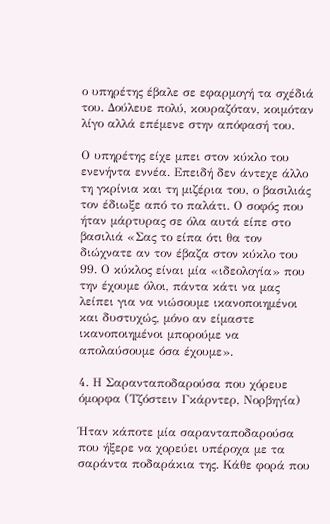ο υπηρέτης έβαλε σε εφαρμογή τα σχέδιά του. Δούλευε πολύ, κουραζόταν, κοιμόταν λίγο αλλά επέμενε στην απόφασή του.

Ο υπηρέτης είχε μπει στον κύκλο του ενενήντα εννέα. Επειδή δεν άντεχε άλλο τη γκρίνια και τη μιζέρια του, ο βασιλιάς τον έδιωξε από το παλάτι. Ο σοφός που ήταν μάρτυρας σε όλα αυτά είπε στο βασιλιά «Σας το είπα ότι θα τον διώχνατε αν τον έβαζα στον κύκλο του 99. Ο κύκλος είναι μία «ιδεολογία» που την έχουμε όλοι, πάντα κάτι να μας λείπει για να νιώσουμε ικανοποιημένοι και δυστυχώς, μόνο αν είμαστε ικανοποιημένοι μπορούμε να απολαύσουμε όσα έχουμε».

4. Η Σαρανταποδαρούσα που χόρευε όμορφα (Τζόστειν Γκάρντερ, Νορβηγία)

Ήταν κάποτε μία σαρανταποδαρούσα που ήξερε να χορεύει υπέροχα με τα σαράντα ποδαράκια της. Κάθε φορά που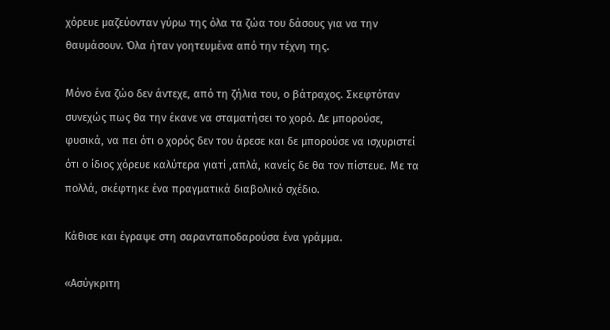χόρευε μαζεύονταν γύρω της όλα τα ζώα του δάσους για να την θαυμάσουν. Όλα ήταν γοητευμένα από την τέχνη της.

Μόνο ένα ζώο δεν άντεχε, από τη ζήλια του, ο βάτραχος. Σκεφτόταν συνεχώς πως θα την έκανε να σταματήσει το χορό. Δε μπορούσε, φυσικά, να πει ότι ο χορός δεν του άρεσε και δε μπορούσε να ισχυριστεί ότι ο ίδιος χόρευε καλύτερα γιατί ,απλά, κανείς δε θα τον πίστευε. Με τα πολλά, σκέφτηκε ένα πραγματικά διαβολικό σχέδιο.

Κάθισε και έγραψε στη σαρανταποδαρούσα ένα γράμμα.

«Ασύγκριτη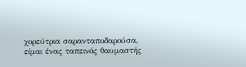χορεύτρια σαρανταποδαρούσα, είμαι ένας ταπεινός θαυμαστής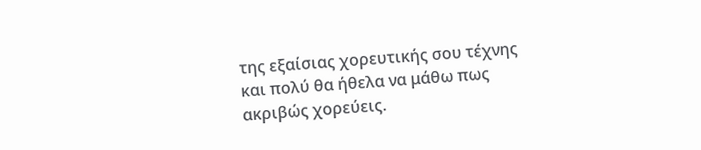της εξαίσιας χορευτικής σου τέχνης και πολύ θα ήθελα να μάθω πως ακριβώς χορεύεις.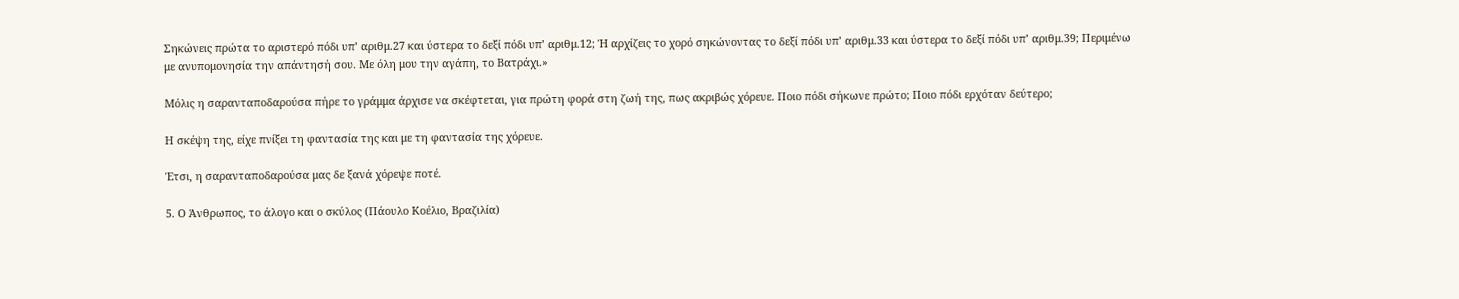Σηκώνεις πρώτα το αριστερό πόδι υπ’ αριθμ.27 και ύστερα το δεξί πόδι υπ’ αριθμ.12; Ή αρχίζεις το χορό σηκώνοντας το δεξί πόδι υπ’ αριθμ.33 και ύστερα το δεξί πόδι υπ’ αριθμ.39; Περιμένω με ανυπομονησία την απάντησή σου. Με όλη μου την αγάπη, το Βατράχι.»

Μόλις η σαρανταποδαρούσα πήρε το γράμμα άρχισε να σκέφτεται, για πρώτη φορά στη ζωή της, πως ακριβώς χόρευε. Ποιο πόδι σήκωνε πρώτο; Ποιο πόδι ερχόταν δεύτερο;

Η σκέψη της, είχε πνίξει τη φαντασία της και με τη φαντασία της χόρευε.

Έτσι, η σαρανταποδαρούσα μας δε ξανά χόρεψε ποτέ.

5. Ο Άνθρωπος, το άλογο και ο σκύλος (Πάουλο Κοέλιο, Βραζιλία)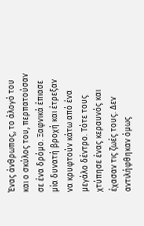Ένας άνθρωπος, το άλογό του και ο σκύλος του, περπατούσαν σε ένα δρόμο. Ξαφνικά έπιασε μία δυνατή βροχή και έτρεξαν να κρυφτούν κάτω από ένα μεγάλο δέντρο. Τότε τους χτύπησε ένας κεραυνός και έχασαν τις ζωές τους. Δεν αντιλήφθηκαν όμως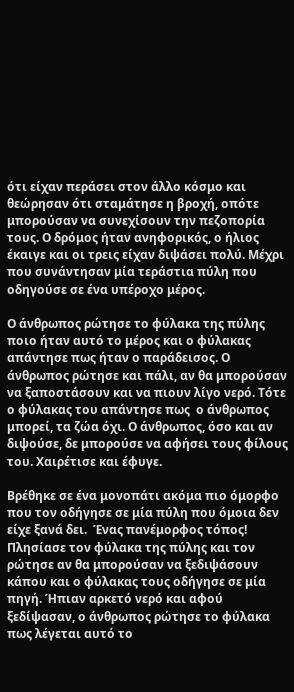ότι είχαν περάσει στον άλλο κόσμο και θεώρησαν ότι σταμάτησε η βροχή, οπότε μπορούσαν να συνεχίσουν την πεζοπορία τους. Ο δρόμος ήταν ανηφορικός, ο ήλιος έκαιγε και οι τρεις είχαν διψάσει πολύ. Μέχρι που συνάντησαν μία τεράστια πύλη που οδηγούσε σε ένα υπέροχο μέρος.

Ο άνθρωπος ρώτησε το φύλακα της πύλης ποιο ήταν αυτό το μέρος και ο φύλακας απάντησε πως ήταν ο παράδεισος. Ο άνθρωπος ρώτησε και πάλι, αν θα μπορούσαν να ξαποστάσουν και να πιουν λίγο νερό. Τότε ο φύλακας του απάντησε πως  ο άνθρωπος μπορεί, τα ζώα όχι. Ο άνθρωπος, όσο και αν διψούσε, δε μπορούσε να αφήσει τους φίλους του. Χαιρέτισε και έφυγε.

Βρέθηκε σε ένα μονοπάτι ακόμα πιο όμορφο που τον οδήγησε σε μία πύλη που όμοια δεν είχε ξανά δει.  Ένας πανέμορφος τόπος! Πλησίασε τον φύλακα της πύλης και τον ρώτησε αν θα μπορούσαν να ξεδιψάσουν κάπου και ο φύλακας τους οδήγησε σε μία πηγή. Ήπιαν αρκετό νερό και αφού ξεδίψασαν, ο άνθρωπος ρώτησε το φύλακα πως λέγεται αυτό το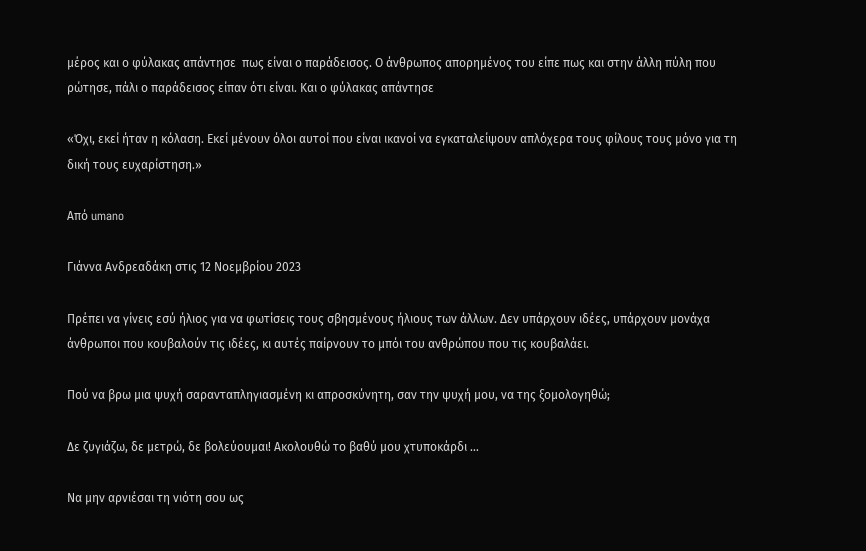μέρος και ο φύλακας απάντησε  πως είναι ο παράδεισος. Ο άνθρωπος απορημένος του είπε πως και στην άλλη πύλη που ρώτησε, πάλι ο παράδεισος είπαν ότι είναι. Και ο φύλακας απάντησε

«Όχι, εκεί ήταν η κόλαση. Εκεί μένουν όλοι αυτοί που είναι ικανοί να εγκαταλείψουν απλόχερα τους φίλους τους μόνο για τη δική τους ευχαρίστηση.»

Aπό umano

Γιάννα Ανδρεαδάκη στις 12 Νοεμβρίου 2023

Πρέπει να γίνεις εσύ ήλιος για να φωτίσεις τους σβησμένους ήλιους των άλλων. Δεν υπάρχουν ιδέες, υπάρχουν μονάχα άνθρωποι που κουβαλούν τις ιδέες, κι αυτές παίρνουν το μπόι του ανθρώπου που τις κουβαλάει.

Πού να βρω μια ψυχή σαρανταπληγιασμένη κι απροσκύνητη, σαν την ψυχή μου, να της ξομολογηθώ;

Δε ζυγιάζω, δε μετρώ, δε βολεύουμαι! Ακολουθώ το βαθύ μου χτυποκάρδι …

Να μην αρνιέσαι τη νιότη σου ως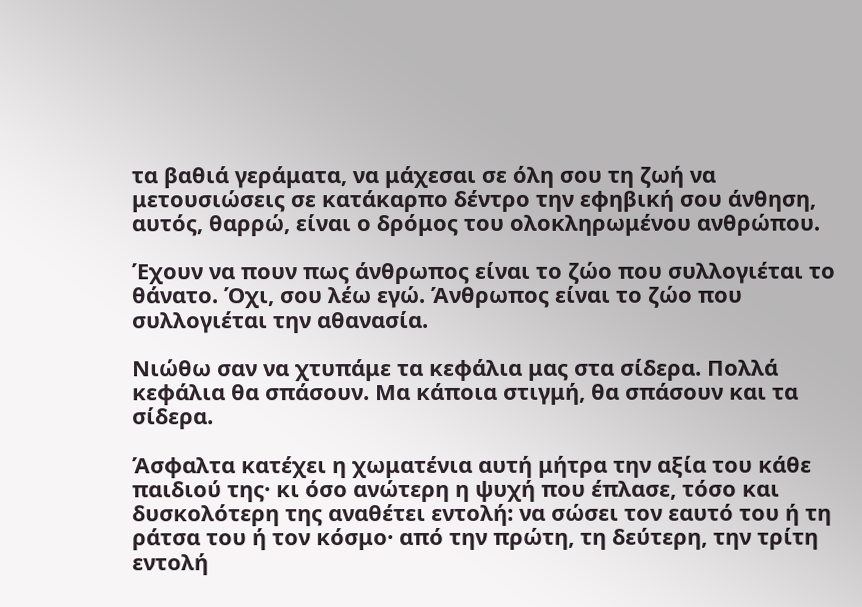τα βαθιά γεράματα, να μάχεσαι σε όλη σου τη ζωή να μετουσιώσεις σε κατάκαρπο δέντρο την εφηβική σου άνθηση, αυτός, θαρρώ, είναι ο δρόμος του ολοκληρωμένου ανθρώπου.

Έχουν να πουν πως άνθρωπος είναι το ζώο που συλλογιέται το θάνατο. Όχι, σου λέω εγώ. Άνθρωπος είναι το ζώο που συλλογιέται την αθανασία.

Νιώθω σαν να χτυπάμε τα κεφάλια μας στα σίδερα. Πολλά κεφάλια θα σπάσουν. Μα κάποια στιγμή, θα σπάσουν και τα σίδερα.

Άσφαλτα κατέχει η χωματένια αυτή μήτρα την αξία του κάθε παιδιού της· κι όσο ανώτερη η ψυχή που έπλασε, τόσο και δυσκολότερη της αναθέτει εντολή: να σώσει τον εαυτό του ή τη ράτσα του ή τον κόσμο· από την πρώτη, τη δεύτερη, την τρίτη εντολή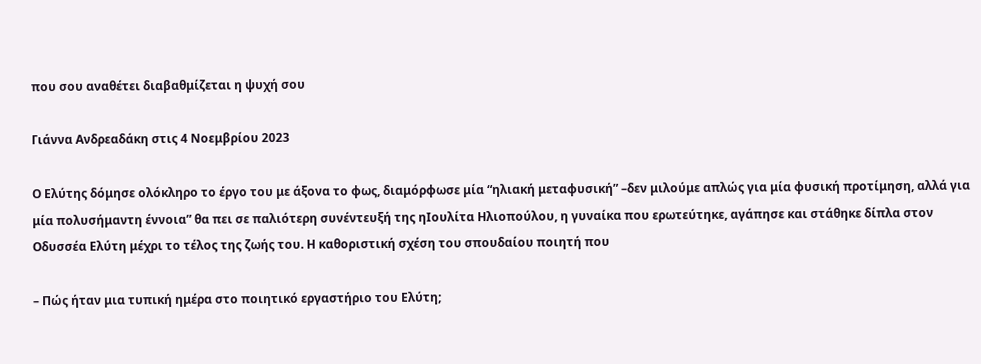που σου αναθέτει διαβαθμίζεται η ψυχή σου

Γιάννα Ανδρεαδάκη στις 4 Νοεμβρίου 2023

Ο Ελύτης δόμησε ολόκληρο το έργο του με άξονα το φως, διαμόρφωσε μία “ηλιακή μεταφυσική” –δεν μιλούμε απλώς για μία φυσική προτίμηση, αλλά για μία πολυσήμαντη έννοια” θα πει σε παλιότερη συνέντευξή της ηΙουλίτα Ηλιοπούλου, η γυναίκα που ερωτεύτηκε, αγάπησε και στάθηκε δίπλα στον Οδυσσέα Ελύτη μέχρι το τέλος της ζωής του. Η καθοριστική σχέση του σπουδαίου ποιητή που

– Πώς ήταν μια τυπική ημέρα στο ποιητικό εργαστήριο του Ελύτη;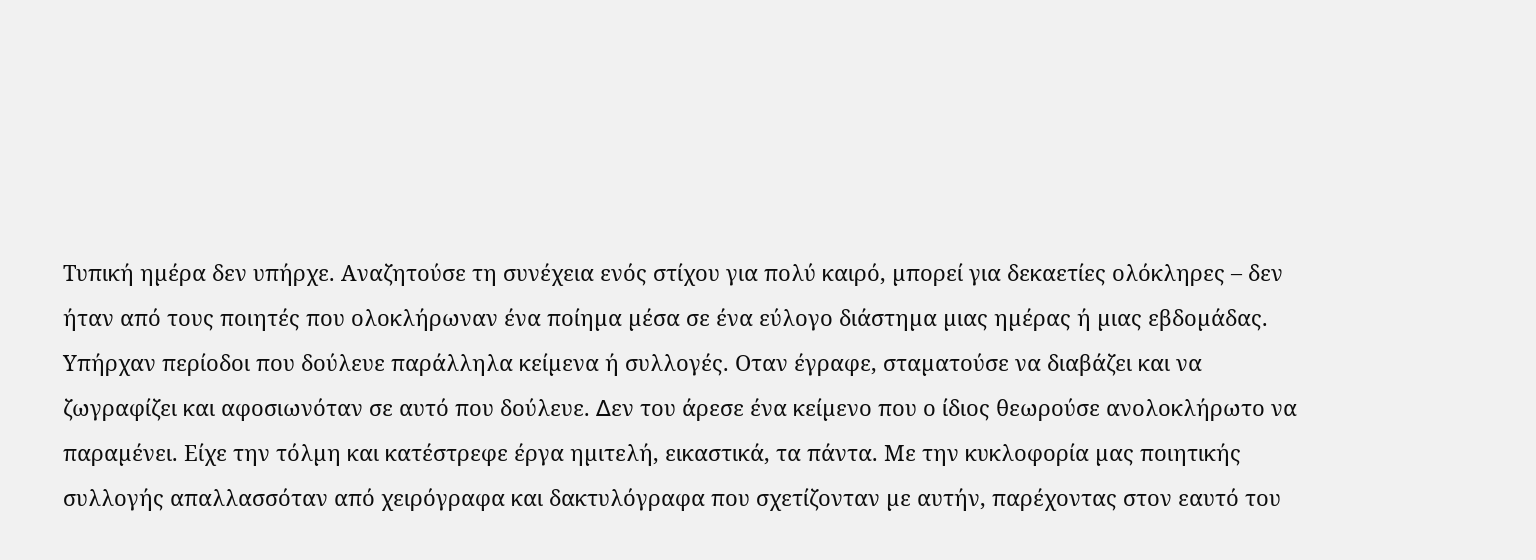Τυπική ηµέρα δεν υπήρχε. Αναζητούσε τη συνέχεια ενός στίχου για πολύ καιρό, µπορεί για δεκαετίες ολόκληρες – δεν ήταν από τους ποιητές που ολοκλήρωναν ένα ποίηµα µέσα σε ένα εύλογο διάστηµα µιας ηµέρας ή µιας εβδοµάδας. Υπήρχαν περίοδοι που δούλευε παράλληλα κείµενα ή συλλογές. Οταν έγραφε, σταµατούσε να διαβάζει και να ζωγραφίζει και αφοσιωνόταν σε αυτό που δούλευε. ∆εν του άρεσε ένα κείµενο που ο ίδιος θεωρούσε ανολοκλήρωτο να παραµένει. Είχε την τόλµη και κατέστρεφε έργα ηµιτελή, εικαστικά, τα πάντα. Με την κυκλοφορία µας ποιητικής συλλογής απαλλασσόταν από χειρόγραφα και δακτυλόγραφα που σχετίζονταν µε αυτήν, παρέχοντας στον εαυτό του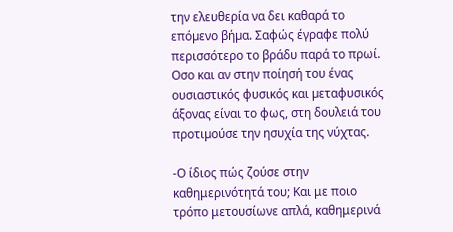την ελευθερία να δει καθαρά το επόµενο βήµα. Σαφώς έγραφε πολύ περισσότερο το βράδυ παρά το πρωί. Οσο και αν στην ποίησή του ένας ουσιαστικός φυσικός και µεταφυσικός άξονας είναι το φως, στη δουλειά του προτιµούσε την ησυχία της νύχτας.

-Ο ίδιος πώς ζούσε στην καθημερινότητά του; Και με ποιο τρόπο μετουσίωνε απλά, καθημερινά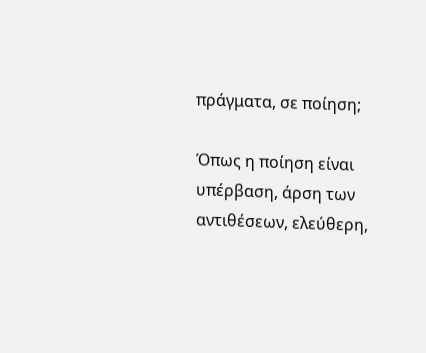πράγματα, σε ποίηση;

Όπως η ποίηση είναι υπέρβαση, άρση των αντιθέσεων, ελεύθερη,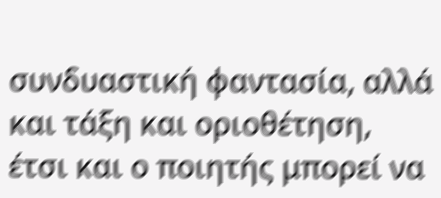συνδυαστική φαντασία, αλλά και τάξη και οριοθέτηση, έτσι και ο ποιητής μπορεί να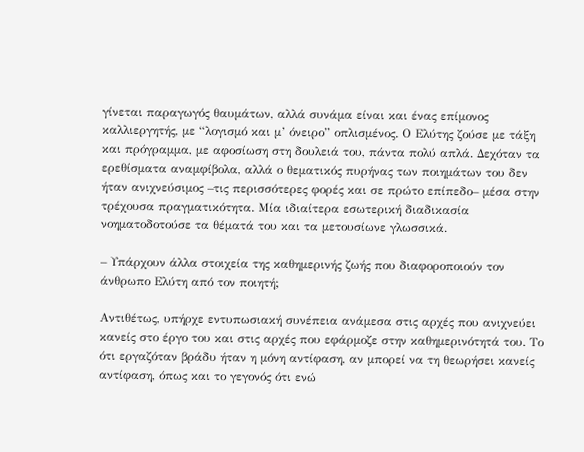γίνεται παραγωγός θαυμάτων, αλλά συνάμα είναι και ένας επίμονος καλλιεργητής, με “λογισμό και μ’ όνειρο” οπλισμένος. Ο Ελύτης ζούσε με τάξη και πρόγραμμα, με αφοσίωση στη δουλειά του, πάντα πολύ απλά. Δεχόταν τα ερεθίσματα αναμφίβολα, αλλά ο θεματικός πυρήνας των ποιημάτων του δεν ήταν ανιχνεύσιμος –τις περισσότερες φορές και σε πρώτο επίπεδο– μέσα στην τρέχουσα πραγματικότητα. Μία ιδιαίτερα εσωτερική διαδικασία νοηματοδοτούσε τα θέματά του και τα μετουσίωνε γλωσσικά.

– Υπάρχουν άλλα στοιχεία της καθημερινής ζωής που διαφοροποιούν τον άνθρωπο Ελύτη από τον ποιητή;

Αντιθέτως, υπήρχε εντυπωσιακή συνέπεια ανάµεσα στις αρχές που ανιχνεύει κανείς στο έργο του και στις αρχές που εφάρµοζε στην καθηµερινότητά του. Το ότι εργαζόταν βράδυ ήταν η µόνη αντίφαση, αν µπορεί να τη θεωρήσει κανείς αντίφαση, όπως και το γεγονός ότι ενώ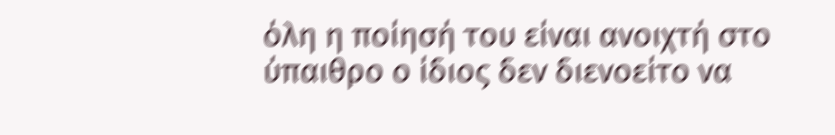όλη η ποίησή του είναι ανοιχτή στο ύπαιθρο ο ίδιος δεν διενοείτο να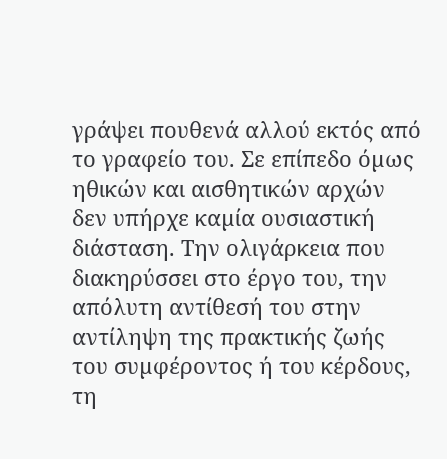γράψει πουθενά αλλού εκτός από το γραφείο του. Σε επίπεδο όµως ηθικών και αισθητικών αρχών δεν υπήρχε καµία ουσιαστική διάσταση. Την ολιγάρκεια που διακηρύσσει στο έργο του, την απόλυτη αντίθεσή του στην αντίληψη της πρακτικής ζωής του συµφέροντος ή του κέρδους, τη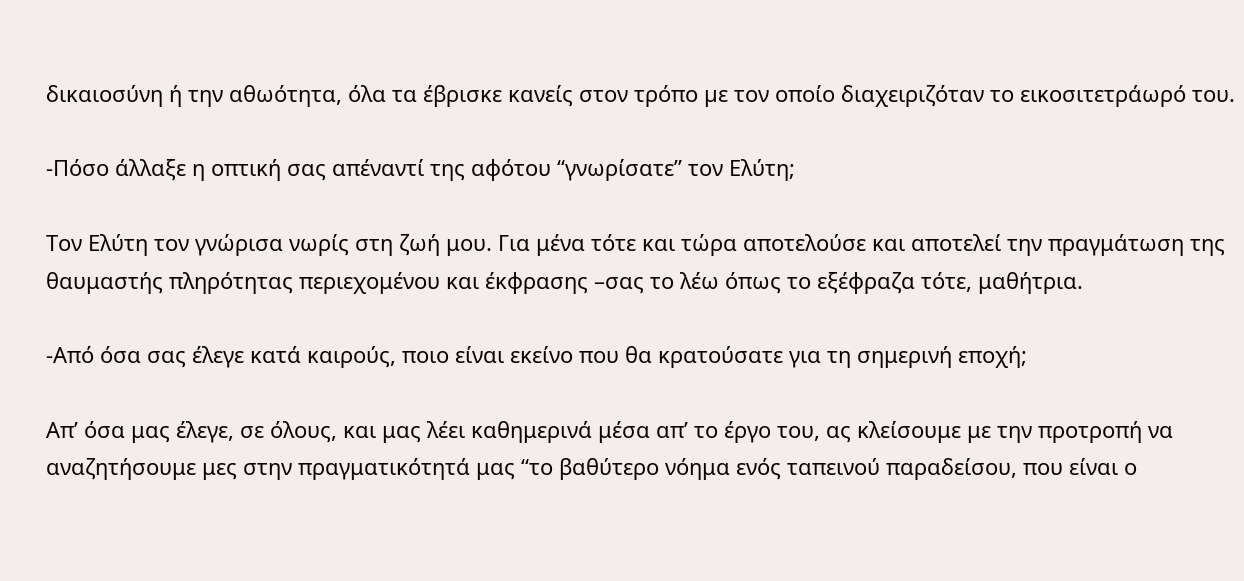δικαιοσύνη ή την αθωότητα, όλα τα έβρισκε κανείς στον τρόπο µε τον οποίο διαχειριζόταν το εικοσιτετράωρό του.

-Πόσο άλλαξε η οπτική σας απέναντί της αφότου “γνωρίσατε” τον Ελύτη;

Τον Ελύτη τον γνώρισα νωρίς στη ζωή μου. Για μένα τότε και τώρα αποτελούσε και αποτελεί την πραγμάτωση της θαυμαστής πληρότητας περιεχομένου και έκφρασης –σας το λέω όπως το εξέφραζα τότε, μαθήτρια.

-Από όσα σας έλεγε κατά καιρούς, ποιο είναι εκείνο που θα κρατούσατε για τη σημερινή εποχή;

Απ’ όσα μας έλεγε, σε όλους, και μας λέει καθημερινά μέσα απ’ το έργο του, ας κλείσουμε με την προτροπή να αναζητήσουμε μες στην πραγματικότητά μας “το βαθύτερο νόημα ενός ταπεινού παραδείσου, που είναι ο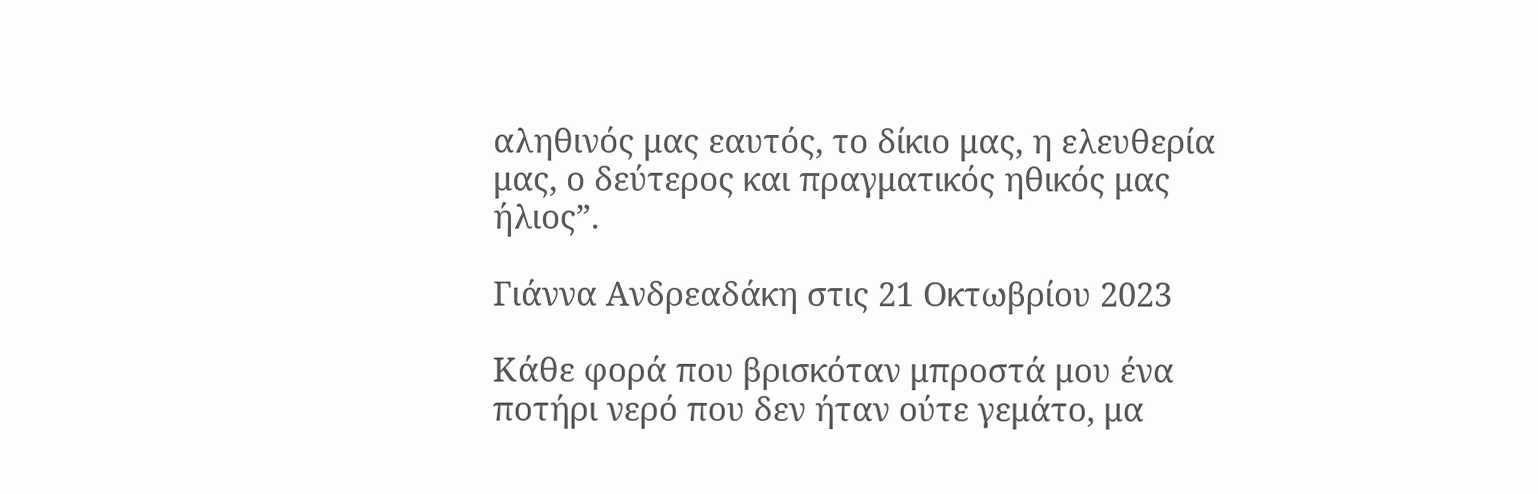αληθινός μας εαυτός, το δίκιο μας, η ελευθερία μας, ο δεύτερος και πραγματικός ηθικός μας ήλιος”.

Γιάννα Ανδρεαδάκη στις 21 Οκτωβρίου 2023

Κάθε φορά που βρισκόταν μπροστά μου ένα ποτήρι νερό που δεν ήταν ούτε γεμάτο, μα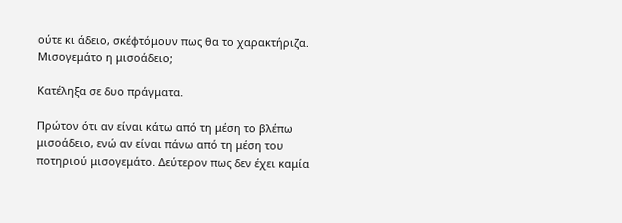ούτε κι άδειο, σκέφτόμουν πως θα το χαρακτήριζα.
Μισογεμάτο η μισοάδειο;

Κατέληξα σε δυο πράγματα.

Πρώτον ότι αν είναι κάτω από τη μέση το βλέπω μισοάδειο, ενώ αν είναι πάνω από τη μέση του ποτηριού μισογεμάτο. Δεύτερον πως δεν έχει καμία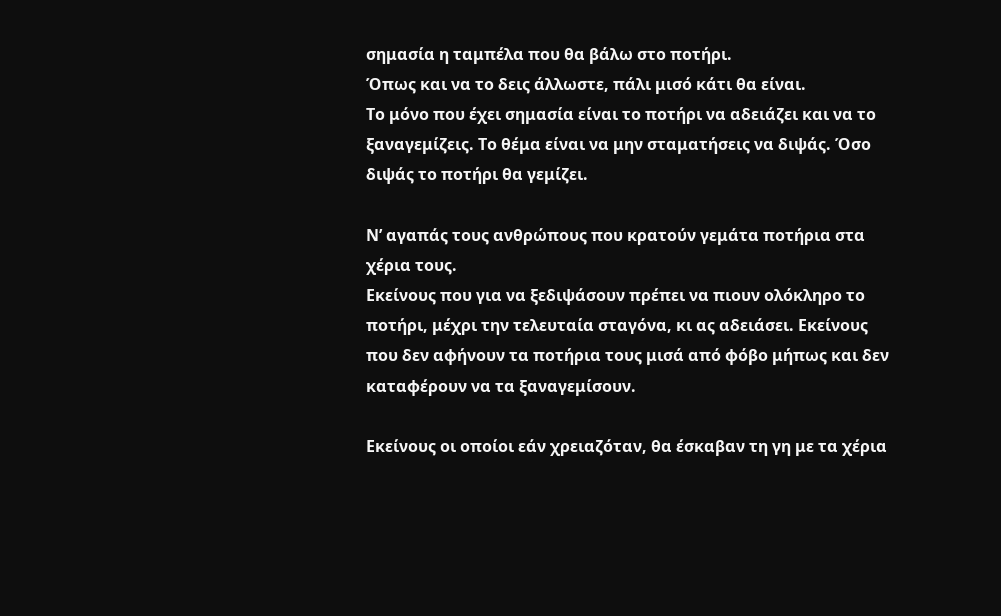σημασία η ταμπέλα που θα βάλω στο ποτήρι.
Όπως και να το δεις άλλωστε, πάλι μισό κάτι θα είναι.
Το μόνο που έχει σημασία είναι το ποτήρι να αδειάζει και να το ξαναγεμίζεις. Το θέμα είναι να μην σταματήσεις να διψάς. Όσο διψάς το ποτήρι θα γεμίζει.

Ν’ αγαπάς τους ανθρώπους που κρατούν γεμάτα ποτήρια στα χέρια τους.
Εκείνους που για να ξεδιψάσουν πρέπει να πιουν ολόκληρο το ποτήρι, μέχρι την τελευταία σταγόνα, κι ας αδειάσει. Εκείνους που δεν αφήνουν τα ποτήρια τους μισά από φόβο μήπως και δεν καταφέρουν να τα ξαναγεμίσουν.

Εκείνους οι οποίοι εάν χρειαζόταν, θα έσκαβαν τη γη με τα χέρια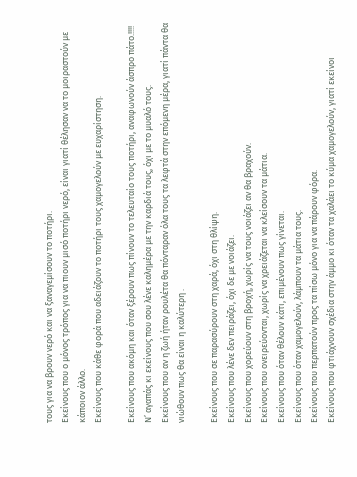τους για να βρουν νερό και να ξαναγεμίσουν το ποτήρι.
Εκείνους που ο μόνος τρόπος για να πιουν μισό ποτήρι νερό, είναι γιατί θέλησαν να το μοιραστούν με κάποιον άλλο.
Εκείνους που κάθε φορά που αδειάζουν το ποτήρι τους χαμογελούν με ευχαρίστηση.

Εκείνους που ακόμη και όταν ξέρουν πως πίνουν το τελευταίο τους ποτήρι, αναφωνούν άσπρο πάτο.!!!!
Ν’ αγαπάς κι εκείνους που σου λένε καλημέρα με την καρδιά τους, όχι με το μυαλό τους.
Εκείνους που αν η ζωή ήταν ρουλέτα θα πόνταραν όλα τους τα λεφτά στην επόμενη μέρα, γιατί πάντα θα νιώθουν πως θα είναι η καλύτερη .

Εκείνους που σε παρασύρουν στη χαρά, όχι στη θλίψη.
Εκείνους που λένε δεν πειράζει, όχι δε με νοιάζει.
Εκείνους που χορεύουν στη βροχή, χωρίς να τους νοιάζει αν θα βραχούν.
Εκείνους που ονειρεύονται, χωρίς να χρειάζεται να κλείσουν τα μάτια.
Εκείνους που όταν θέλουν κάτι, επιμένουν πως γίνεται.
Εκείνους που όταν χαμογελούν, λάμπουν τα μάτια τους.
Εκείνους που περπατούν προς τα πίσω μόνο για να πάρουν φόρα.
Εκείνους που φτιάχνουν σχέδια στην άμμο κι όταν τα χαλάει το κύμα χαμογελούν, γιατί εκείνοι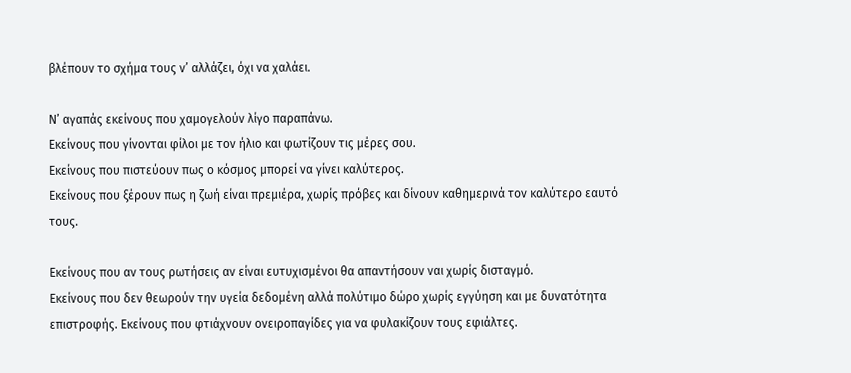βλέπουν το σχήμα τους ν’ αλλάζει, όχι να χαλάει.

Ν’ αγαπάς εκείνους που χαμογελούν λίγο παραπάνω.
Εκείνους που γίνονται φίλοι με τον ήλιο και φωτίζουν τις μέρες σου.
Εκείνους που πιστεύουν πως ο κόσμος μπορεί να γίνει καλύτερος.
Εκείνους που ξέρουν πως η ζωή είναι πρεμιέρα, χωρίς πρόβες και δίνουν καθημερινά τον καλύτερο εαυτό τους.

Εκείνους που αν τους ρωτήσεις αν είναι ευτυχισμένοι θα απαντήσουν ναι χωρίς δισταγμό.
Εκείνους που δεν θεωρούν την υγεία δεδομένη αλλά πολύτιμο δώρο χωρίς εγγύηση και με δυνατότητα επιστροφής. Εκείνους που φτιάχνουν ονειροπαγίδες για να φυλακίζουν τους εφιάλτες.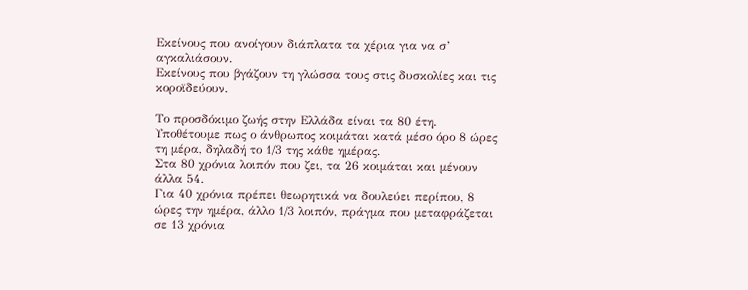Εκείνους που ανοίγουν διάπλατα τα χέρια για να σ’ αγκαλιάσουν.
Εκείνους που βγάζουν τη γλώσσα τους στις δυσκολίες και τις κοροϊδεύουν.

Το προσδόκιμο ζωής στην Ελλάδα είναι τα 80 έτη.
Υποθέτουμε πως ο άνθρωπος κοιμάται κατά μέσο όρο 8 ώρες τη μέρα, δηλαδή το 1/3 της κάθε ημέρας.
Στα 80 χρόνια λοιπόν που ζει, τα 26 κοιμάται και μένουν άλλα 54.
Για 40 χρόνια πρέπει θεωρητικά να δουλεύει περίπου, 8 ώρες την ημέρα, άλλο 1/3 λοιπόν, πράγμα που μεταφράζεται σε 13 χρόνια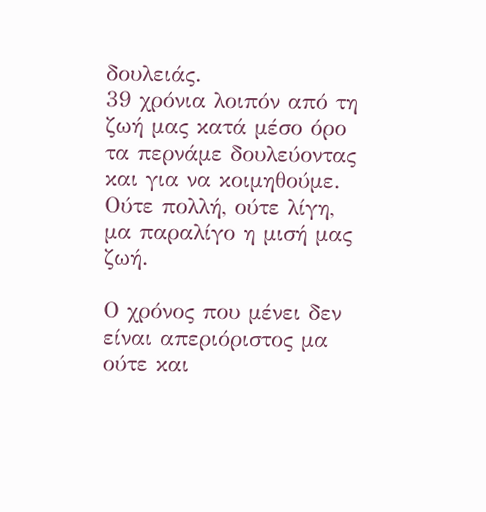δουλειάς.
39 χρόνια λοιπόν από τη ζωή μας κατά μέσο όρο τα περνάμε δουλεύοντας και για να κοιμηθούμε. Ούτε πολλή, ούτε λίγη, μα παραλίγο η μισή μας ζωή.

Ο χρόνος που μένει δεν είναι απεριόριστος μα ούτε και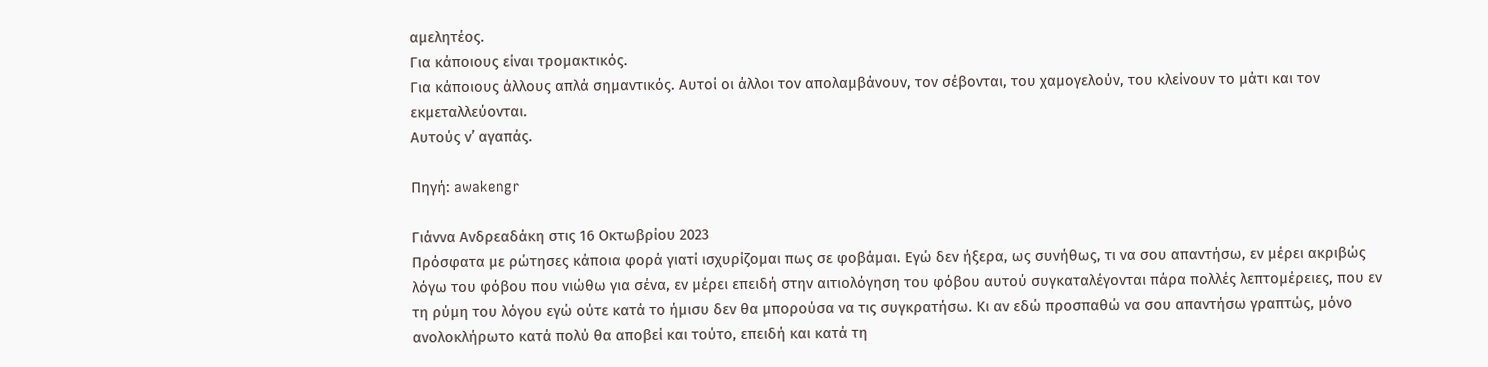αμελητέος.
Για κάποιους είναι τρομακτικός.
Για κάποιους άλλους απλά σημαντικός. Αυτοί οι άλλοι τον απολαμβάνουν, τον σέβονται, του χαμογελούν, του κλείνουν το μάτι και τον εκμεταλλεύονται.
Αυτούς ν’ αγαπάς.

Πηγή: awakengr

Γιάννα Ανδρεαδάκη στις 16 Οκτωβρίου 2023
Πρόσφατα με ρώτησες κάποια φορά γιατί ισχυρίζομαι πως σε φοβάμαι. Εγώ δεν ήξερα, ως συνήθως, τι να σου απαντήσω, εν μέρει ακριβώς λόγω του φόβου που νιώθω για σένα, εν μέρει επειδή στην αιτιολόγηση του φόβου αυτού συγκαταλέγονται πάρα πολλές λεπτομέρειες, που εν τη ρύμη του λόγου εγώ ούτε κατά το ήμισυ δεν θα μπορούσα να τις συγκρατήσω. Κι αν εδώ προσπαθώ να σου απαντήσω γραπτώς, μόνο ανολοκλήρωτο κατά πολύ θα αποβεί και τούτο, επειδή και κατά τη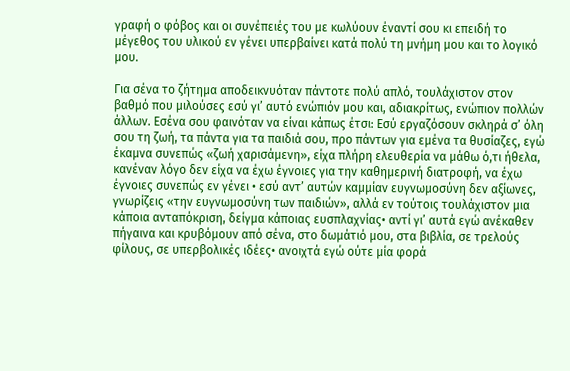γραφή ο φόβος και οι συνέπειές του με κωλύουν έναντί σου κι επειδή το μέγεθος του υλικού εν γένει υπερβαίνει κατά πολύ τη μνήμη μου και το λογικό μου.

Για σένα το ζήτημα αποδεικνυόταν πάντοτε πολύ απλό, τουλάχιστον στον βαθμό που μιλούσες εσύ γι’ αυτό ενώπιόν μου και, αδιακρίτως, ενώπιον πολλών άλλων. Εσένα σου φαινόταν να είναι κάπως έτσι: Εσύ εργαζόσουν σκληρά σ’ όλη σου τη ζωή, τα πάντα για τα παιδιά σου, προ πάντων για εμένα τα θυσίαζες, εγώ έκαμνα συνεπώς «ζωή χαρισάμενη», είχα πλήρη ελευθερία να μάθω ό,τι ήθελα, κανέναν λόγο δεν είχα να έχω έγνοιες για την καθημερινή διατροφή, να έχω έγνοιες συνεπώς εν γένει • εσύ αντ’ αυτών καμμίαν ευγνωμοσύνη δεν αξίωνες, γνωρίζεις «την ευγνωμοσύνη των παιδιών», αλλά εν τούτοις τουλάχιστον μια κάποια ανταπόκριση, δείγμα κάποιας ευσπλαχνίας• αντί γι’ αυτά εγώ ανέκαθεν πήγαινα και κρυβόμουν από σένα, στο δωμάτιό μου, στα βιβλία, σε τρελούς φίλους, σε υπερβολικές ιδέες• ανοιχτά εγώ ούτε μία φορά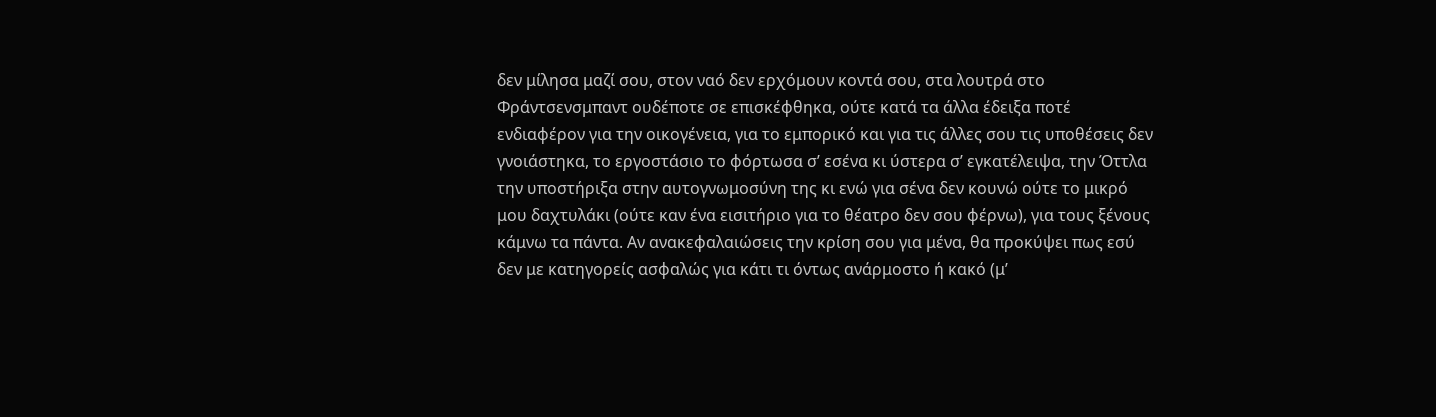δεν μίλησα μαζί σου, στον ναό δεν ερχόμουν κοντά σου, στα λουτρά στο Φράντσενσμπαντ ουδέποτε σε επισκέφθηκα, ούτε κατά τα άλλα έδειξα ποτέ ενδιαφέρον για την οικογένεια, για το εμπορικό και για τις άλλες σου τις υποθέσεις δεν γνοιάστηκα, το εργοστάσιο το φόρτωσα σ’ εσένα κι ύστερα σ’ εγκατέλειψα, την Όττλα την υποστήριξα στην αυτογνωμοσύνη της κι ενώ για σένα δεν κουνώ ούτε το μικρό μου δαχτυλάκι (ούτε καν ένα εισιτήριο για το θέατρο δεν σου φέρνω), για τους ξένους κάμνω τα πάντα. Αν ανακεφαλαιώσεις την κρίση σου για μένα, θα προκύψει πως εσύ δεν με κατηγορείς ασφαλώς για κάτι τι όντως ανάρμοστο ή κακό (μ’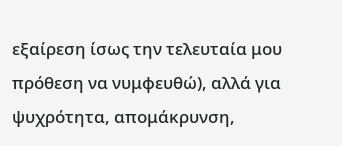εξαίρεση ίσως την τελευταία μου πρόθεση να νυμφευθώ), αλλά για ψυχρότητα, απομάκρυνση,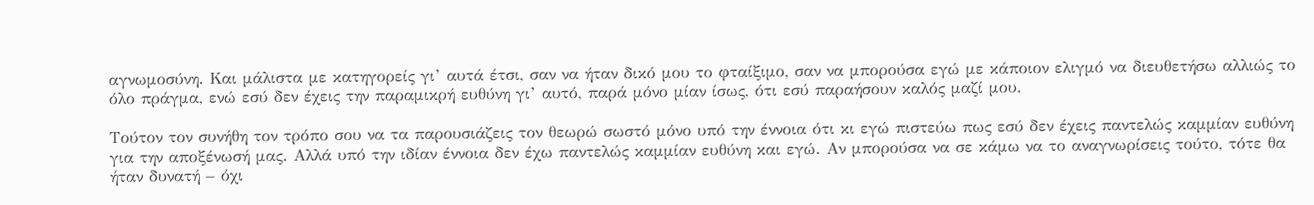αγνωμοσύνη. Και μάλιστα με κατηγορείς γι’ αυτά έτσι, σαν να ήταν δικό μου το φταίξιμο, σαν να μπορούσα εγώ με κάποιον ελιγμό να διευθετήσω αλλιώς το όλο πράγμα, ενώ εσύ δεν έχεις την παραμικρή ευθύνη γι’ αυτό, παρά μόνο μίαν ίσως, ότι εσύ παραήσουν καλός μαζί μου.

Τούτον τον συνήθη τον τρόπο σου να τα παρουσιάζεις τον θεωρώ σωστό μόνο υπό την έννοια ότι κι εγώ πιστεύω πως εσύ δεν έχεις παντελώς καμμίαν ευθύνη για την αποξένωσή μας. Αλλά υπό την ιδίαν έννοια δεν έχω παντελώς καμμίαν ευθύνη και εγώ. Αν μπορούσα να σε κάμω να το αναγνωρίσεις τούτο, τότε θα ήταν δυνατή – όχι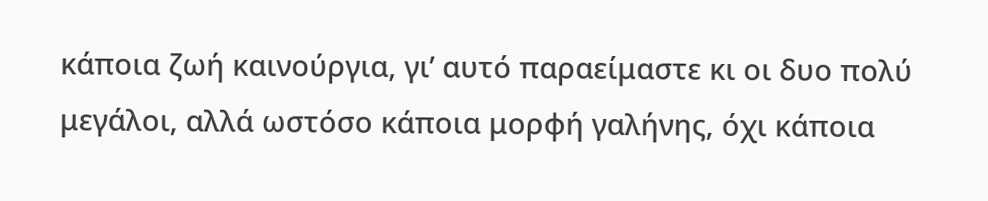κάποια ζωή καινούργια, γι’ αυτό παραείμαστε κι οι δυο πολύ μεγάλοι, αλλά ωστόσο κάποια μορφή γαλήνης, όχι κάποια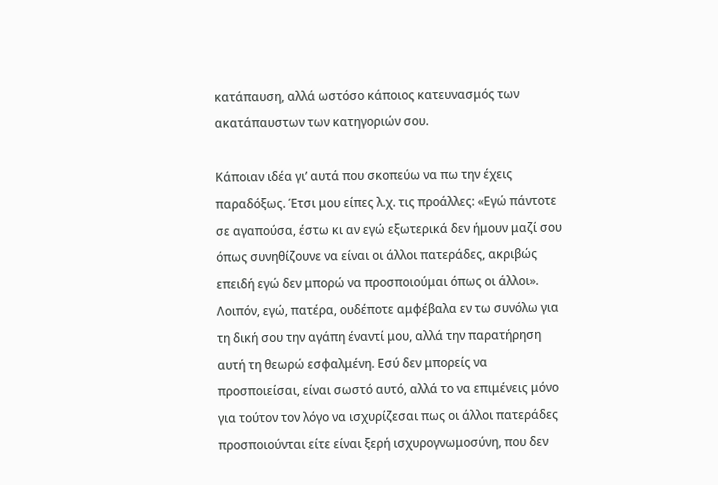κατάπαυση, αλλά ωστόσο κάποιος κατευνασμός των ακατάπαυστων των κατηγοριών σου.

Κάποιαν ιδέα γι’ αυτά που σκοπεύω να πω την έχεις παραδόξως. Έτσι μου είπες λ.χ. τις προάλλες: «Εγώ πάντοτε σε αγαπούσα, έστω κι αν εγώ εξωτερικά δεν ήμουν μαζί σου όπως συνηθίζουνε να είναι οι άλλοι πατεράδες, ακριβώς επειδή εγώ δεν μπορώ να προσποιούμαι όπως οι άλλοι». Λοιπόν, εγώ, πατέρα, ουδέποτε αμφέβαλα εν τω συνόλω για τη δική σου την αγάπη έναντί μου, αλλά την παρατήρηση αυτή τη θεωρώ εσφαλμένη. Εσύ δεν μπορείς να προσποιείσαι, είναι σωστό αυτό, αλλά το να επιμένεις μόνο για τούτον τον λόγο να ισχυρίζεσαι πως οι άλλοι πατεράδες προσποιούνται είτε είναι ξερή ισχυρογνωμοσύνη, που δεν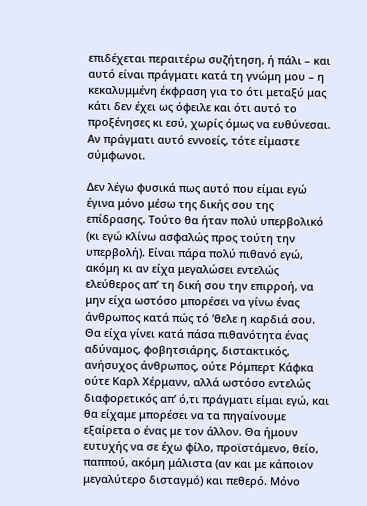επιδέχεται περαιτέρω συζήτηση, ή πάλι – και αυτό είναι πράγματι κατά τη γνώμη μου – η κεκαλυμμένη έκφραση για το ότι μεταξύ μας κάτι δεν έχει ως όφειλε και ότι αυτό το προξένησες κι εσύ, χωρίς όμως να ευθύνεσαι. Αν πράγματι αυτό εννοείς, τότε είμαστε σύμφωνοι.

Δεν λέγω φυσικά πως αυτό που είμαι εγώ έγινα μόνο μέσω της δικής σου της επίδρασης. Τούτο θα ήταν πολύ υπερβολικό (κι εγώ κλίνω ασφαλώς προς τούτη την υπερβολή). Είναι πάρα πολύ πιθανό εγώ, ακόμη κι αν είχα μεγαλώσει εντελώς ελεύθερος απ’ τη δική σου την επιρροή, να μην είχα ωστόσο μπορέσει να γίνω ένας άνθρωπος κατά πώς τό ’θελε η καρδιά σου. Θα είχα γίνει κατά πάσα πιθανότητα ένας αδύναμος, φοβητσιάρης, διστακτικός, ανήσυχος άνθρωπος, ούτε Ρόμπερτ Κάφκα ούτε Καρλ Χέρμανν, αλλά ωστόσο εντελώς διαφορετικός απ’ ό,τι πράγματι είμαι εγώ, και θα είχαμε μπορέσει να τα πηγαίνουμε εξαίρετα ο ένας με τον άλλον. Θα ήμουν ευτυχής να σε έχω φίλο, προϊστάμενο, θείο, παππού, ακόμη μάλιστα (αν και με κάποιον μεγαλύτερο δισταγμό) και πεθερό. Μόνο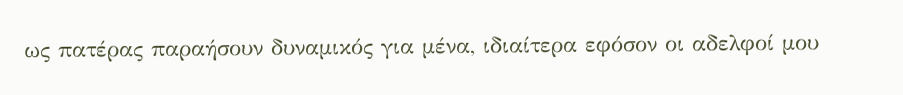ως πατέρας παραήσουν δυναμικός για μένα, ιδιαίτερα εφόσον οι αδελφοί μου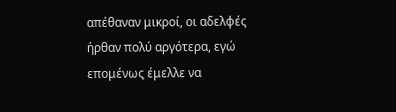απέθαναν μικροί, οι αδελφές ήρθαν πολύ αργότερα, εγώ επομένως έμελλε να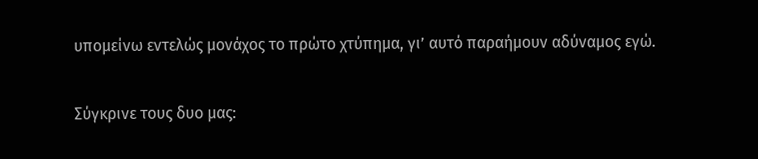υπομείνω εντελώς μονάχος το πρώτο χτύπημα, γι’ αυτό παραήμουν αδύναμος εγώ.

Σύγκρινε τους δυο μας: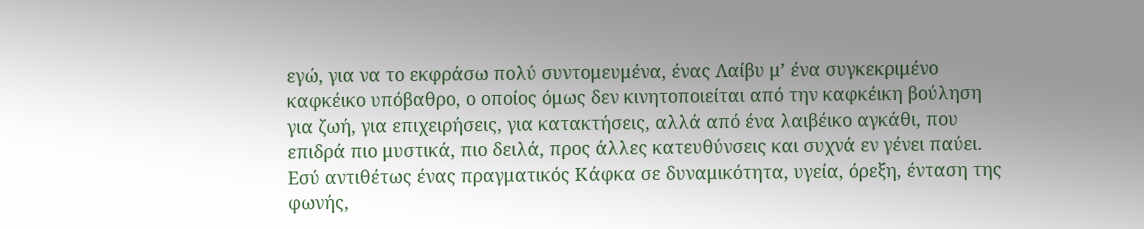εγώ, για να το εκφράσω πολύ συντομευμένα, ένας Λαίβυ μ’ ένα συγκεκριμένο καφκέικο υπόβαθρο, ο οποίος όμως δεν κινητοποιείται από την καφκέικη βούληση για ζωή, για επιχειρήσεις, για κατακτήσεις, αλλά από ένα λαιβέικο αγκάθι, που επιδρά πιο μυστικά, πιο δειλά, προς άλλες κατευθύνσεις και συχνά εν γένει παύει. Εσύ αντιθέτως ένας πραγματικός Κάφκα σε δυναμικότητα, υγεία, όρεξη, ένταση της φωνής,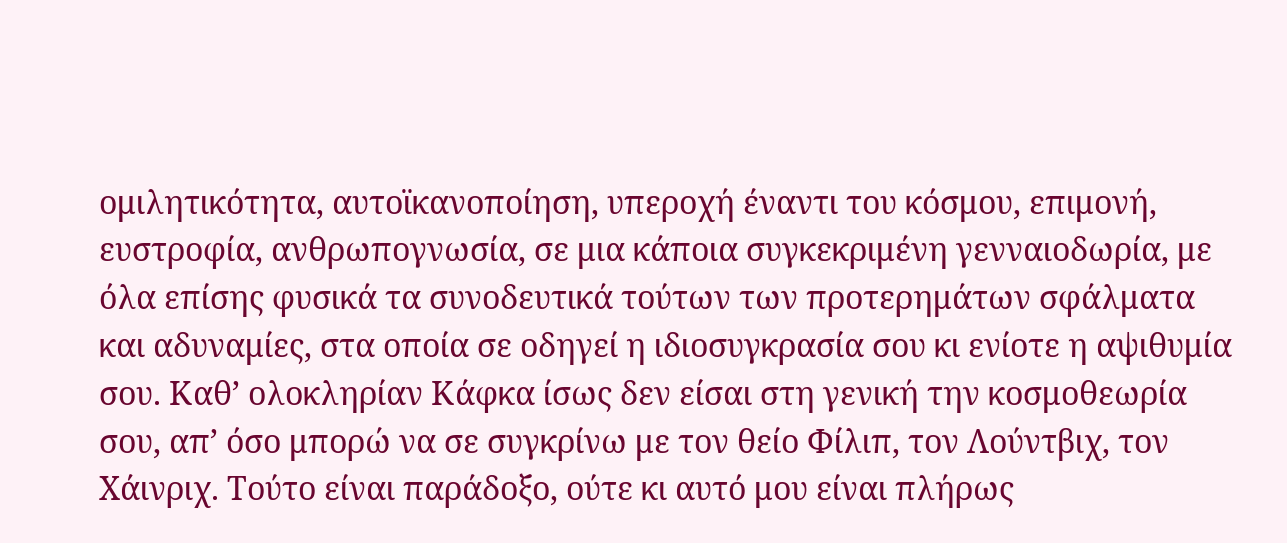ομιλητικότητα, αυτοϊκανοποίηση, υπεροχή έναντι του κόσμου, επιμονή, ευστροφία, ανθρωπογνωσία, σε μια κάποια συγκεκριμένη γενναιοδωρία, με όλα επίσης φυσικά τα συνοδευτικά τούτων των προτερημάτων σφάλματα και αδυναμίες, στα οποία σε οδηγεί η ιδιοσυγκρασία σου κι ενίοτε η αψιθυμία σου. Καθ’ ολοκληρίαν Κάφκα ίσως δεν είσαι στη γενική την κοσμοθεωρία σου, απ’ όσο μπορώ να σε συγκρίνω με τον θείο Φίλιπ, τον Λούντβιχ, τον Χάινριχ. Τούτο είναι παράδοξο, ούτε κι αυτό μου είναι πλήρως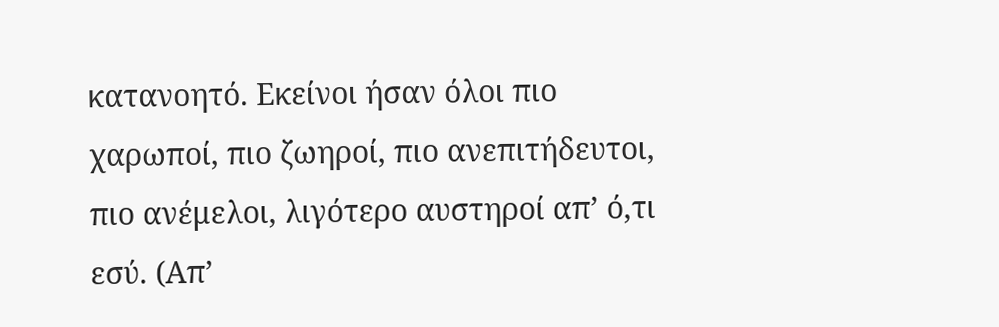κατανοητό. Εκείνοι ήσαν όλοι πιο χαρωποί, πιο ζωηροί, πιο ανεπιτήδευτοι, πιο ανέμελοι, λιγότερο αυστηροί απ’ ό,τι εσύ. (Απ’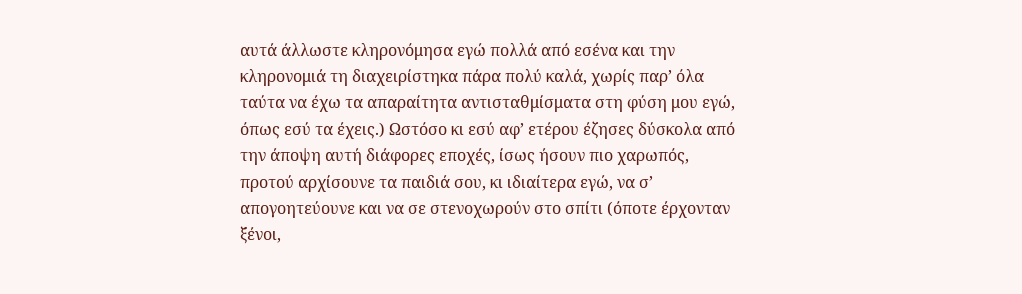αυτά άλλωστε κληρονόμησα εγώ πολλά από εσένα και την κληρονομιά τη διαχειρίστηκα πάρα πολύ καλά, χωρίς παρ’ όλα ταύτα να έχω τα απαραίτητα αντισταθμίσματα στη φύση μου εγώ, όπως εσύ τα έχεις.) Ωστόσο κι εσύ αφ’ ετέρου έζησες δύσκολα από την άποψη αυτή διάφορες εποχές, ίσως ήσουν πιο χαρωπός, προτού αρχίσουνε τα παιδιά σου, κι ιδιαίτερα εγώ, να σ’ απογοητεύουνε και να σε στενοχωρούν στο σπίτι (όποτε έρχονταν ξένοι,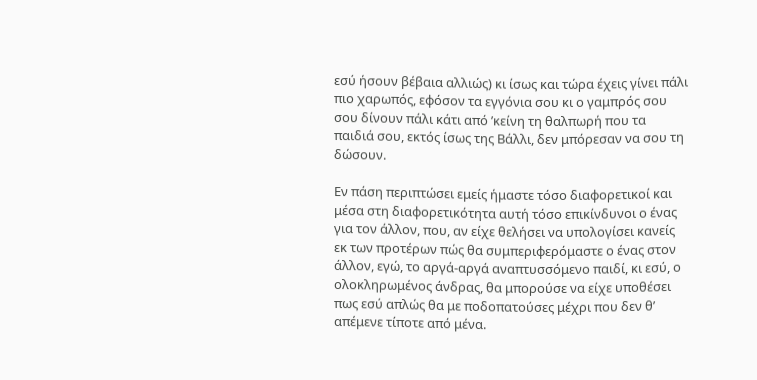εσύ ήσουν βέβαια αλλιώς) κι ίσως και τώρα έχεις γίνει πάλι πιο χαρωπός, εφόσον τα εγγόνια σου κι ο γαμπρός σου σου δίνουν πάλι κάτι από ’κείνη τη θαλπωρή που τα παιδιά σου, εκτός ίσως της Βάλλι, δεν μπόρεσαν να σου τη δώσουν.

Εν πάση περιπτώσει εμείς ήμαστε τόσο διαφορετικοί και μέσα στη διαφορετικότητα αυτή τόσο επικίνδυνοι ο ένας για τον άλλον, που, αν είχε θελήσει να υπολογίσει κανείς εκ των προτέρων πώς θα συμπεριφερόμαστε ο ένας στον άλλον, εγώ, το αργά-αργά αναπτυσσόμενο παιδί, κι εσύ, ο ολοκληρωμένος άνδρας, θα μπορούσε να είχε υποθέσει πως εσύ απλώς θα με ποδοπατούσες μέχρι που δεν θ’ απέμενε τίποτε από μένα.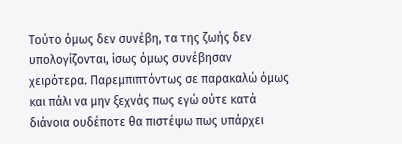Τούτο όμως δεν συνέβη, τα της ζωής δεν υπολογίζονται, ίσως όμως συνέβησαν χειρότερα. Παρεμπιπτόντως σε παρακαλώ όμως και πάλι να μην ξεχνάς πως εγώ ούτε κατά διάνοια ουδέποτε θα πιστέψω πως υπάρχει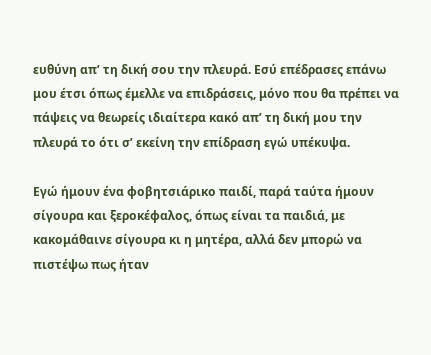ευθύνη απ’ τη δική σου την πλευρά. Εσύ επέδρασες επάνω μου έτσι όπως έμελλε να επιδράσεις, μόνο που θα πρέπει να πάψεις να θεωρείς ιδιαίτερα κακό απ’ τη δική μου την πλευρά το ότι σ’ εκείνη την επίδραση εγώ υπέκυψα.

Εγώ ήμουν ένα φοβητσιάρικο παιδί, παρά ταύτα ήμουν σίγουρα και ξεροκέφαλος, όπως είναι τα παιδιά, με κακομάθαινε σίγουρα κι η μητέρα, αλλά δεν μπορώ να πιστέψω πως ήταν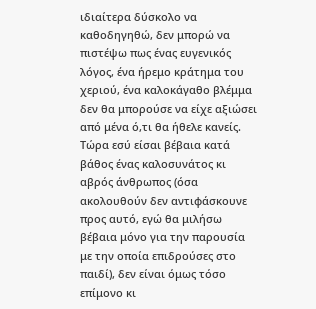ιδιαίτερα δύσκολο να καθοδηγηθώ, δεν μπορώ να πιστέψω πως ένας ευγενικός λόγος, ένα ήρεμο κράτημα του χεριού, ένα καλοκάγαθο βλέμμα δεν θα μπορούσε να είχε αξιώσει από μένα ό,τι θα ήθελε κανείς. Τώρα εσύ είσαι βέβαια κατά βάθος ένας καλοσυνάτος κι αβρός άνθρωπος (όσα ακολουθούν δεν αντιφάσκουνε προς αυτό, εγώ θα μιλήσω βέβαια μόνο για την παρουσία με την οποία επιδρούσες στο παιδί), δεν είναι όμως τόσο επίμονο κι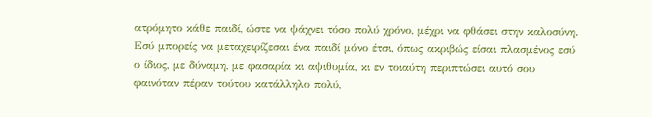ατρόμητο κάθε παιδί, ώστε να ψάχνει τόσο πολύ χρόνο, μέχρι να φθάσει στην καλοσύνη. Εσύ μπορείς να μεταχειρίζεσαι ένα παιδί μόνο έτσι, όπως ακριβώς είσαι πλασμένος εσύ ο ίδιος, με δύναμη, με φασαρία κι αψιθυμία, κι εν τοιαύτη περιπτώσει αυτό σου φαινόταν πέραν τούτου κατάλληλο πολύ,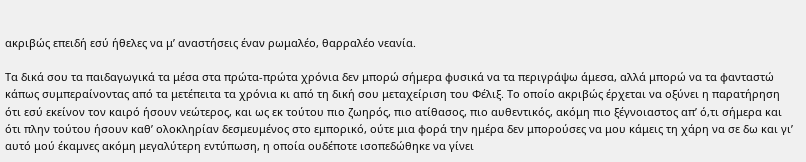ακριβώς επειδή εσύ ήθελες να μ’ αναστήσεις έναν ρωμαλέο, θαρραλέο νεανία.

Τα δικά σου τα παιδαγωγικά τα μέσα στα πρώτα-πρώτα χρόνια δεν μπορώ σήμερα φυσικά να τα περιγράψω άμεσα, αλλά μπορώ να τα φανταστώ κάπως συμπεραίνοντας από τα μετέπειτα τα χρόνια κι από τη δική σου μεταχείριση του Φέλιξ. Το οποίο ακριβώς έρχεται να οξύνει η παρατήρηση ότι εσύ εκείνον τον καιρό ήσουν νεώτερος, και ως εκ τούτου πιο ζωηρός, πιο ατίθασος, πιο αυθεντικός, ακόμη πιο ξέγνοιαστος απ’ ό,τι σήμερα και ότι πλην τούτου ήσουν καθ’ ολοκληρίαν δεσμευμένος στο εμπορικό, ούτε μια φορά την ημέρα δεν μπορούσες να μου κάμεις τη χάρη να σε δω και γι’ αυτό μού έκαμνες ακόμη μεγαλύτερη εντύπωση, η οποία ουδέποτε ισοπεδώθηκε να γίνει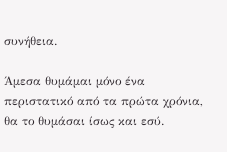συνήθεια.

Άμεσα θυμάμαι μόνο ένα περιστατικό από τα πρώτα χρόνια, θα το θυμάσαι ίσως και εσύ.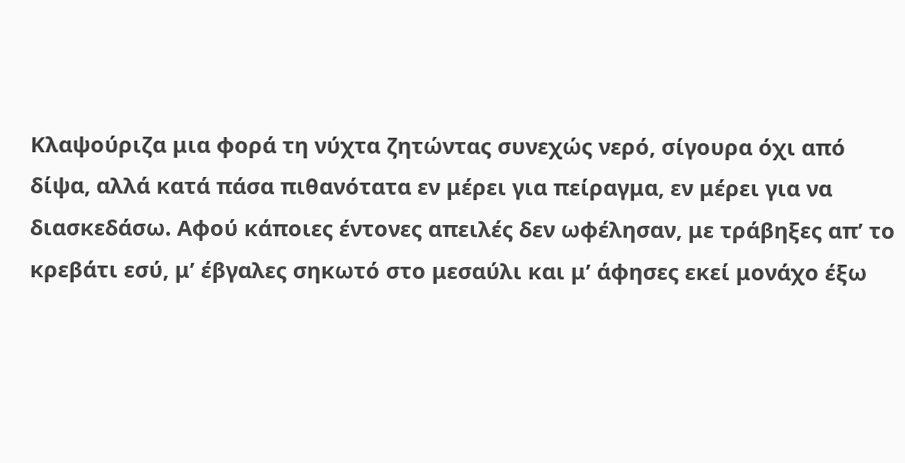Κλαψούριζα μια φορά τη νύχτα ζητώντας συνεχώς νερό, σίγουρα όχι από δίψα, αλλά κατά πάσα πιθανότατα εν μέρει για πείραγμα, εν μέρει για να διασκεδάσω. Αφού κάποιες έντονες απειλές δεν ωφέλησαν, με τράβηξες απ’ το κρεβάτι εσύ, μ’ έβγαλες σηκωτό στο μεσαύλι και μ’ άφησες εκεί μονάχο έξω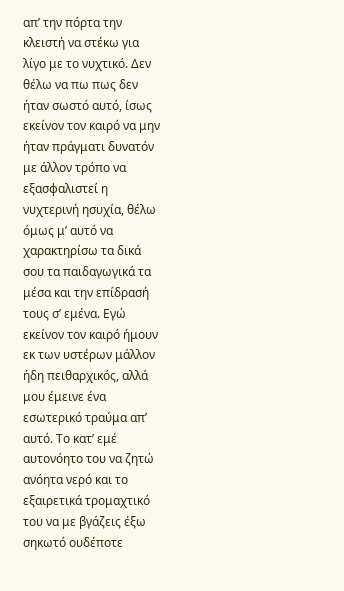απ’ την πόρτα την κλειστή να στέκω για λίγο με το νυχτικό. Δεν θέλω να πω πως δεν ήταν σωστό αυτό, ίσως εκείνον τον καιρό να μην ήταν πράγματι δυνατόν με άλλον τρόπο να εξασφαλιστεί η νυχτερινή ησυχία, θέλω όμως μ’ αυτό να χαρακτηρίσω τα δικά σου τα παιδαγωγικά τα μέσα και την επίδρασή τους σ’ εμένα. Εγώ εκείνον τον καιρό ήμουν εκ των υστέρων μάλλον ήδη πειθαρχικός, αλλά μου έμεινε ένα εσωτερικό τραύμα απ’ αυτό. Το κατ’ εμέ αυτονόητο του να ζητώ ανόητα νερό και το εξαιρετικά τρομαχτικό του να με βγάζεις έξω σηκωτό ουδέποτε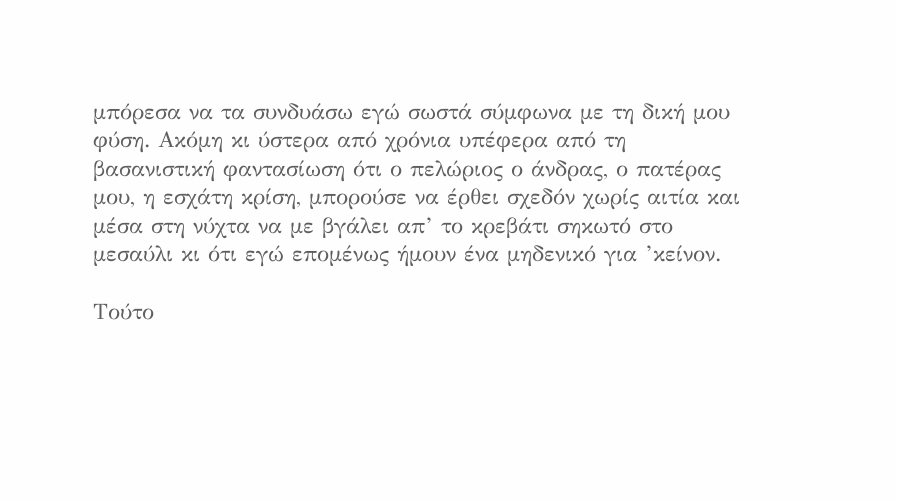μπόρεσα να τα συνδυάσω εγώ σωστά σύμφωνα με τη δική μου φύση. Ακόμη κι ύστερα από χρόνια υπέφερα από τη βασανιστική φαντασίωση ότι ο πελώριος ο άνδρας, ο πατέρας μου, η εσχάτη κρίση, μπορούσε να έρθει σχεδόν χωρίς αιτία και μέσα στη νύχτα να με βγάλει απ’ το κρεβάτι σηκωτό στο μεσαύλι κι ότι εγώ επομένως ήμουν ένα μηδενικό για ’κείνον.

Τούτο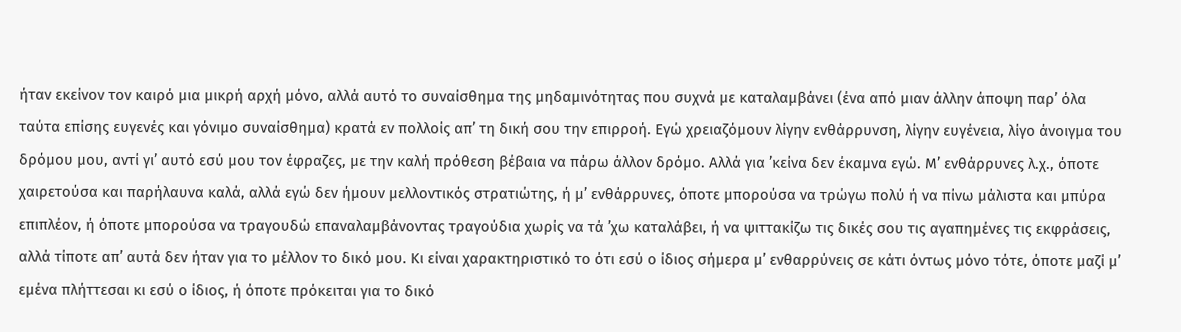ήταν εκείνον τον καιρό μια μικρή αρχή μόνο, αλλά αυτό το συναίσθημα της μηδαμινότητας που συχνά με καταλαμβάνει (ένα από μιαν άλλην άποψη παρ’ όλα ταύτα επίσης ευγενές και γόνιμο συναίσθημα) κρατά εν πολλοίς απ’ τη δική σου την επιρροή. Εγώ χρειαζόμουν λίγην ενθάρρυνση, λίγην ευγένεια, λίγο άνοιγμα του δρόμου μου, αντί γι’ αυτό εσύ μου τον έφραζες, με την καλή πρόθεση βέβαια να πάρω άλλον δρόμο. Αλλά για ’κείνα δεν έκαμνα εγώ. Μ’ ενθάρρυνες λ.χ., όποτε χαιρετούσα και παρήλαυνα καλά, αλλά εγώ δεν ήμουν μελλοντικός στρατιώτης, ή μ’ ενθάρρυνες, όποτε μπορούσα να τρώγω πολύ ή να πίνω μάλιστα και μπύρα επιπλέον, ή όποτε μπορούσα να τραγουδώ επαναλαμβάνοντας τραγούδια χωρίς να τά ’χω καταλάβει, ή να ψιττακίζω τις δικές σου τις αγαπημένες τις εκφράσεις, αλλά τίποτε απ’ αυτά δεν ήταν για το μέλλον το δικό μου. Κι είναι χαρακτηριστικό το ότι εσύ ο ίδιος σήμερα μ’ ενθαρρύνεις σε κάτι όντως μόνο τότε, όποτε μαζί μ’ εμένα πλήττεσαι κι εσύ ο ίδιος, ή όποτε πρόκειται για το δικό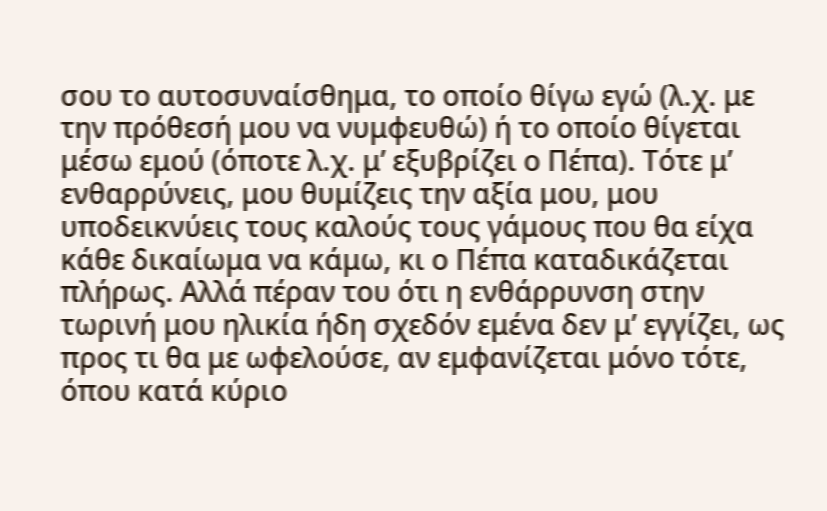σου το αυτοσυναίσθημα, το οποίο θίγω εγώ (λ.χ. με την πρόθεσή μου να νυμφευθώ) ή το οποίο θίγεται μέσω εμού (όποτε λ.χ. μ’ εξυβρίζει ο Πέπα). Τότε μ’ ενθαρρύνεις, μου θυμίζεις την αξία μου, μου υποδεικνύεις τους καλούς τους γάμους που θα είχα κάθε δικαίωμα να κάμω, κι ο Πέπα καταδικάζεται πλήρως. Αλλά πέραν του ότι η ενθάρρυνση στην τωρινή μου ηλικία ήδη σχεδόν εμένα δεν μ’ εγγίζει, ως προς τι θα με ωφελούσε, αν εμφανίζεται μόνο τότε, όπου κατά κύριο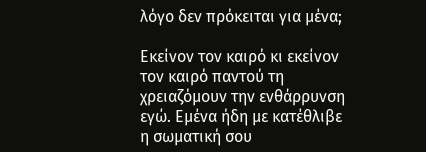λόγο δεν πρόκειται για μένα;

Εκείνον τον καιρό κι εκείνον τον καιρό παντού τη χρειαζόμουν την ενθάρρυνση εγώ. Εμένα ήδη με κατέθλιβε η σωματική σου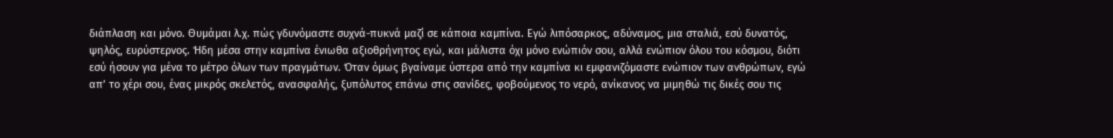διάπλαση και μόνο. Θυμάμαι λ.χ. πώς γδυνόμαστε συχνά-πυκνά μαζί σε κάποια καμπίνα. Εγώ λιπόσαρκος, αδύναμος, μια σταλιά, εσύ δυνατός, ψηλός, ευρύστερνος. Ήδη μέσα στην καμπίνα ένιωθα αξιοθρήνητος εγώ, και μάλιστα όχι μόνο ενώπιόν σου, αλλά ενώπιον όλου του κόσμου, διότι εσύ ήσουν για μένα το μέτρο όλων των πραγμάτων. Όταν όμως βγαίναμε ύστερα από την καμπίνα κι εμφανιζόμαστε ενώπιον των ανθρώπων, εγώ απ’ το χέρι σου, ένας μικρός σκελετός, ανασφαλής, ξυπόλυτος επάνω στις σανίδες, φοβούμενος το νερό, ανίκανος να μιμηθώ τις δικές σου τις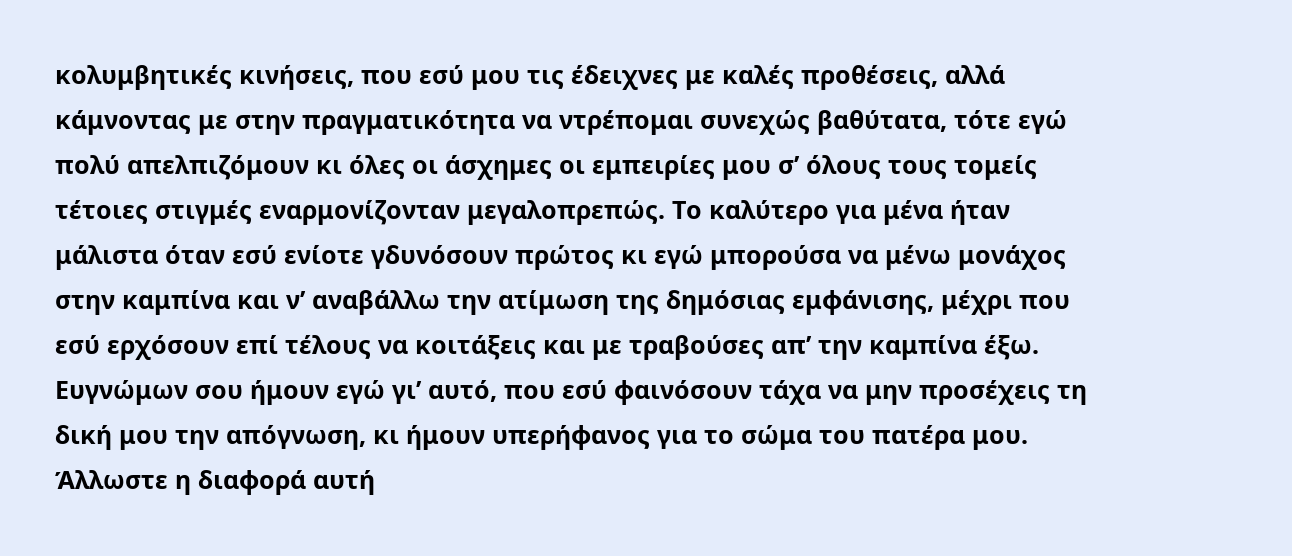κολυμβητικές κινήσεις, που εσύ μου τις έδειχνες με καλές προθέσεις, αλλά κάμνοντας με στην πραγματικότητα να ντρέπομαι συνεχώς βαθύτατα, τότε εγώ πολύ απελπιζόμουν κι όλες οι άσχημες οι εμπειρίες μου σ’ όλους τους τομείς τέτοιες στιγμές εναρμονίζονταν μεγαλοπρεπώς. Το καλύτερο για μένα ήταν μάλιστα όταν εσύ ενίοτε γδυνόσουν πρώτος κι εγώ μπορούσα να μένω μονάχος στην καμπίνα και ν’ αναβάλλω την ατίμωση της δημόσιας εμφάνισης, μέχρι που εσύ ερχόσουν επί τέλους να κοιτάξεις και με τραβούσες απ’ την καμπίνα έξω. Ευγνώμων σου ήμουν εγώ γι’ αυτό, που εσύ φαινόσουν τάχα να μην προσέχεις τη δική μου την απόγνωση, κι ήμουν υπερήφανος για το σώμα του πατέρα μου. Άλλωστε η διαφορά αυτή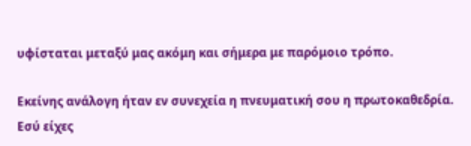υφίσταται μεταξύ μας ακόμη και σήμερα με παρόμοιο τρόπο.

Εκείνης ανάλογη ήταν εν συνεχεία η πνευματική σου η πρωτοκαθεδρία. Εσύ είχες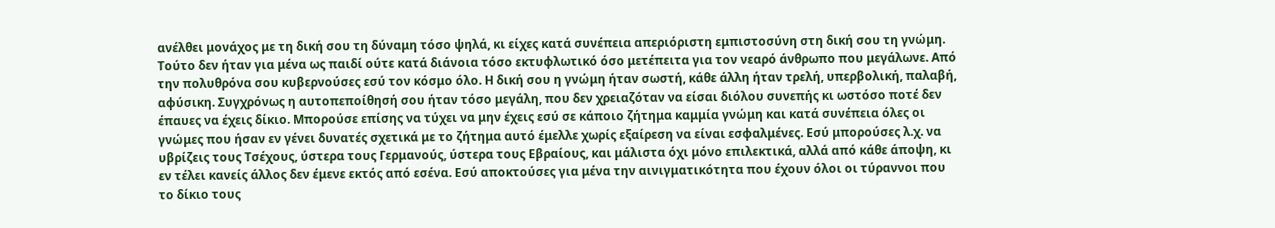ανέλθει μονάχος με τη δική σου τη δύναμη τόσο ψηλά, κι είχες κατά συνέπεια απεριόριστη εμπιστοσύνη στη δική σου τη γνώμη. Τούτο δεν ήταν για μένα ως παιδί ούτε κατά διάνοια τόσο εκτυφλωτικό όσο μετέπειτα για τον νεαρό άνθρωπο που μεγάλωνε. Από την πολυθρόνα σου κυβερνούσες εσύ τον κόσμο όλο. Η δική σου η γνώμη ήταν σωστή, κάθε άλλη ήταν τρελή, υπερβολική, παλαβή, αφύσικη. Συγχρόνως η αυτοπεποίθησή σου ήταν τόσο μεγάλη, που δεν χρειαζόταν να είσαι διόλου συνεπής κι ωστόσο ποτέ δεν έπαυες να έχεις δίκιο. Μπορούσε επίσης να τύχει να μην έχεις εσύ σε κάποιο ζήτημα καμμία γνώμη και κατά συνέπεια όλες οι γνώμες που ήσαν εν γένει δυνατές σχετικά με το ζήτημα αυτό έμελλε χωρίς εξαίρεση να είναι εσφαλμένες. Εσύ μπορούσες λ.χ. να υβρίζεις τους Τσέχους, ύστερα τους Γερμανούς, ύστερα τους Εβραίους, και μάλιστα όχι μόνο επιλεκτικά, αλλά από κάθε άποψη, κι εν τέλει κανείς άλλος δεν έμενε εκτός από εσένα. Εσύ αποκτούσες για μένα την αινιγματικότητα που έχουν όλοι οι τύραννοι που το δίκιο τους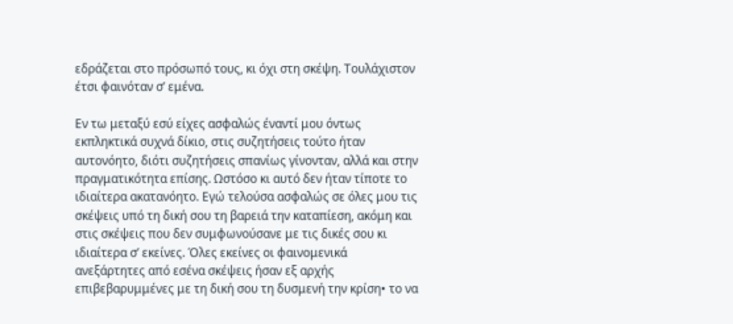εδράζεται στο πρόσωπό τους, κι όχι στη σκέψη. Τουλάχιστον έτσι φαινόταν σ’ εμένα.

Εν τω μεταξύ εσύ είχες ασφαλώς έναντί μου όντως εκπληκτικά συχνά δίκιο, στις συζητήσεις τούτο ήταν αυτονόητο, διότι συζητήσεις σπανίως γίνονταν, αλλά και στην πραγματικότητα επίσης. Ωστόσο κι αυτό δεν ήταν τίποτε το ιδιαίτερα ακατανόητο. Εγώ τελούσα ασφαλώς σε όλες μου τις σκέψεις υπό τη δική σου τη βαρειά την καταπίεση, ακόμη και στις σκέψεις που δεν συμφωνούσανε με τις δικές σου κι ιδιαίτερα σ’ εκείνες. Όλες εκείνες οι φαινομενικά ανεξάρτητες από εσένα σκέψεις ήσαν εξ αρχής επιβεβαρυμμένες με τη δική σου τη δυσμενή την κρίση• το να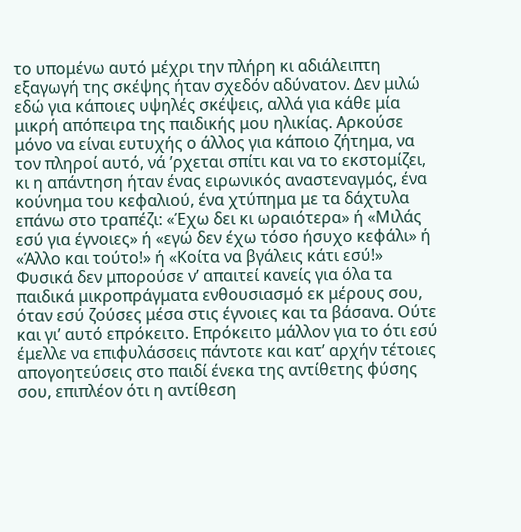το υπομένω αυτό μέχρι την πλήρη κι αδιάλειπτη εξαγωγή της σκέψης ήταν σχεδόν αδύνατον. Δεν μιλώ εδώ για κάποιες υψηλές σκέψεις, αλλά για κάθε μία μικρή απόπειρα της παιδικής μου ηλικίας. Αρκούσε μόνο να είναι ευτυχής ο άλλος για κάποιο ζήτημα, να τον πληροί αυτό, νά ’ρχεται σπίτι και να το εκστομίζει, κι η απάντηση ήταν ένας ειρωνικός αναστεναγμός, ένα κούνημα του κεφαλιού, ένα χτύπημα με τα δάχτυλα επάνω στο τραπέζι: «Έχω δει κι ωραιότερα» ή «Μιλάς εσύ για έγνοιες» ή «εγώ δεν έχω τόσο ήσυχο κεφάλι» ή «Άλλο και τούτο!» ή «Κοίτα να βγάλεις κάτι εσύ!» Φυσικά δεν μπορούσε ν’ απαιτεί κανείς για όλα τα παιδικά μικροπράγματα ενθουσιασμό εκ μέρους σου, όταν εσύ ζούσες μέσα στις έγνοιες και τα βάσανα. Ούτε και γι’ αυτό επρόκειτο. Επρόκειτο μάλλον για το ότι εσύ έμελλε να επιφυλάσσεις πάντοτε και κατ’ αρχήν τέτοιες απογοητεύσεις στο παιδί ένεκα της αντίθετης φύσης σου, επιπλέον ότι η αντίθεση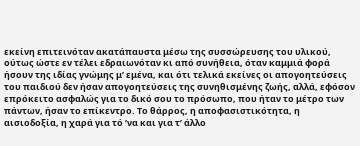εκείνη επιτεινόταν ακατάπαυστα μέσω της συσσώρευσης του υλικού, ούτως ώστε εν τέλει εδραιωνόταν κι από συνήθεια, όταν καμμιά φορά ήσουν της ιδίας γνώμης μ’ εμένα, και ότι τελικά εκείνες οι απογοητεύσεις του παιδιού δεν ήσαν απογοητεύσεις της συνηθισμένης ζωής, αλλά, εφόσον επρόκειτο ασφαλώς για το δικό σου το πρόσωπο, που ήταν το μέτρο των πάντων, ήσαν το επίκεντρο. Το θάρρος, η αποφασιστικότητα, η αισιοδοξία, η χαρά για τό ’να και για τ’ άλλο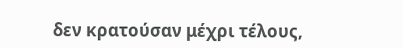δεν κρατούσαν μέχρι τέλους,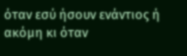όταν εσύ ήσουν ενάντιος ή ακόμη κι όταν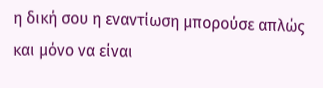η δική σου η εναντίωση μπορούσε απλώς και μόνο να είναι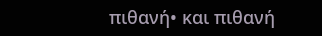πιθανή• και πιθανή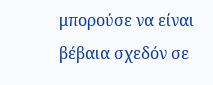μπορούσε να είναι βέβαια σχεδόν σε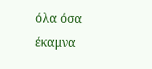όλα όσα έκαμνα